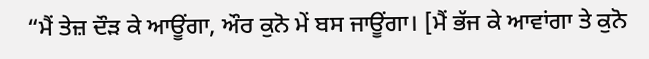“ਮੈਂ ਤੇਜ਼ ਦੌੜ ਕੇ ਆਊਂਗਾ, ਔਰ ਕੁਨੋ ਮੇਂ ਬਸ ਜਾਊਂਗਾ। [ਮੈਂ ਭੱਜ ਕੇ ਆਵਾਂਗਾ ਤੇ ਕੁਨੋ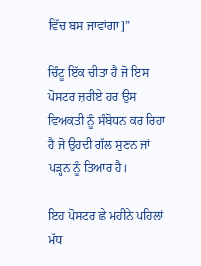ਵਿੱਚ ਬਸ ਜਾਵਾਂਗਾ]”

ਚਿੰਟੂ ਇੱਕ ਚੀਤਾ ਹੈ ਜੋ ਇਸ ਪੋਸਟਰ ਜ਼ਰੀਏ ਹਰ ਉਸ ਵਿਅਕਤੀ ਨੂੰ ਸੰਬੋਧਨ ਕਰ ਰਿਹਾ ਹੈ ਜੋ ਉਹਦੀ ਗੱਲ ਸੁਣਨ ਜਾਂ ਪੜ੍ਹਨ ਨੂੰ ਤਿਆਰ ਹੈ।

ਇਹ ਪੋਸਟਰ ਛੇ ਮਹੀਨੇ ਪਹਿਲਾਂ ਮੱਧ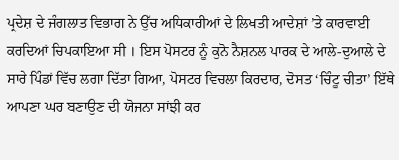ਪ੍ਰਦੇਸ਼ ਦੇ ਜੰਗਲਾਤ ਵਿਭਾਗ ਨੇ ਉੱਚ ਅਧਿਕਾਰੀਆਂ ਦੇ ਲਿਖਤੀ ਆਦੇਸ਼ਾਂ ’ਤੇ ਕਾਰਵਾਈ ਕਰਦਿਆਂ ਚਿਪਕਾਇਆ ਸੀ । ਇਸ ਪੋਸਟਰ ਨੂੰ ਕੁਨੋ ਨੈਸ਼ਨਲ ਪਾਰਕ ਦੇ ਆਲੇ-ਦੁਆਲੇ ਦੇ ਸਾਰੇ ਪਿੰਡਾਂ ਵਿੱਚ ਲਗਾ ਦਿੱਤਾ ਗਿਆ, ਪੋਸਟਰ ਵਿਚਲਾ ਕਿਰਦਾਰ, ਦੋਸਤ ‘ਚਿੰਟੂ ਚੀਤਾ’ ਇੱਥੇ ਆਪਣਾ ਘਰ ਬਣਾਉਣ ਦੀ ਯੋਜਨਾ ਸਾਂਝੀ ਕਰ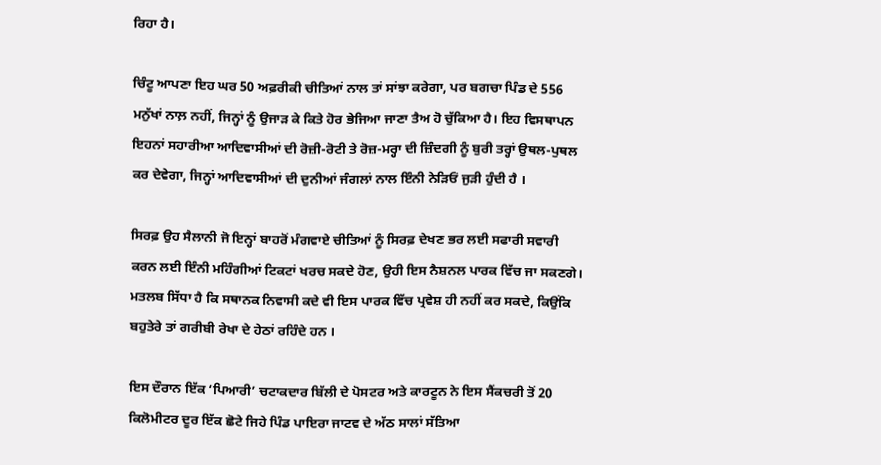ਰਿਹਾ ਹੈ।

ਚਿੰਟੂ ਆਪਣਾ ਇਹ ਘਰ 50 ਅਫ਼ਰੀਕੀ ਚੀਤਿਆਂ ਨਾਲ ਤਾਂ ਸਾਂਝਾ ਕਰੇਗਾ, ਪਰ ਬਗਚਾ ਪਿੰਡ ਦੇ 556 ਮਨੁੱਖਾਂ ਨਾਲ਼ ਨਹੀਂ, ਜਿਨ੍ਹਾਂ ਨੂੰ ਉਜਾੜ ਕੇ ਕਿਤੇ ਹੋਰ ਭੇਜਿਆ ਜਾਣਾ ਤੈਅ ਹੋ ਚੁੱਕਿਆ ਹੈ। ਇਹ ਵਿਸਥਾਪਨ ਇਹਨਾਂ ਸਹਾਰੀਆ ਆਦਿਵਾਸੀਆਂ ਦੀ ਰੋਜ਼ੀ-ਰੋਟੀ ਤੇ ਰੋਜ਼-ਮਰ੍ਹਾ ਦੀ ਜ਼ਿੰਦਗੀ ਨੂੰ ਬੁਰੀ ਤਰ੍ਹਾਂ ਉਥਲ-ਪੁਥਲ ਕਰ ਦੇਵੇਗਾ, ਜਿਨ੍ਹਾਂ ਆਦਿਵਾਸੀਆਂ ਦੀ ਦੁਨੀਆਂ ਜੰਗਲਾਂ ਨਾਲ ਇੰਨੀ ਨੇੜਿਓਂ ਜੁੜੀ ਹੁੰਦੀ ਹੈ ।

ਸਿਰਫ਼ ਉਹ ਸੈਲਾਨੀ ਜੋ ਇਨ੍ਹਾਂ ਬਾਹਰੋਂ ਮੰਗਵਾਏ ਚੀਤਿਆਂ ਨੂੰ ਸਿਰਫ਼ ਦੇਖਣ ਭਰ ਲਈ ਸਫਾਰੀ ਸਵਾਰੀ ਕਰਨ ਲਈ ਇੰਨੀ ਮਹਿੰਗੀਆਂ ਟਿਕਟਾਂ ਖਰਚ ਸਕਦੇ ਹੋਣ, ਉਹੀ ਇਸ ਨੈਸ਼ਨਲ ਪਾਰਕ ਵਿੱਚ ਜਾ ਸਕਣਗੇ। ਮਤਲਬ ਸਿੱਧਾ ਹੈ ਕਿ ਸਥਾਨਕ ਨਿਵਾਸੀ ਕਦੇ ਵੀ ਇਸ ਪਾਰਕ ਵਿੱਚ ਪ੍ਰਵੇਸ਼ ਹੀ ਨਹੀਂ ਕਰ ਸਕਦੇ, ਕਿਉਂਕਿ ਬਹੁਤੇਰੇ ਤਾਂ ਗਰੀਬੀ ਰੇਖਾ ਦੇ ਹੇਠਾਂ ਰਹਿੰਦੇ ਹਨ ।

ਇਸ ਦੌਰਾਨ ਇੱਕ ‘ਪਿਆਰੀ’ ਚਟਾਕਦਾਰ ਬਿੱਲੀ ਦੇ ਪੋਸਟਰ ਅਤੇ ਕਾਰਟੂਨ ਨੇ ਇਸ ਸੈਂਕਚਰੀ ਤੋਂ 20 ਕਿਲੋਮੀਟਰ ਦੂਰ ਇੱਕ ਛੋਟੇ ਜਿਹੇ ਪਿੰਡ ਪਾਇਰਾ ਜਾਟਵ ਦੇ ਅੱਠ ਸਾਲਾਂ ਸੱਤਿਆ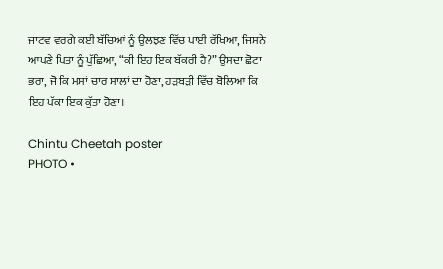ਜਾਟਵ ਵਰਗੇ ਕਈ ਬੱਚਿਆਂ ਨੂੰ ਉਲਝਣ ਵਿੱਚ ਪਾਈ ਰੱਖਿਆ, ਜਿਸਨੇ ਆਪਣੇ ਪਿਤਾ ਨੂੰ ਪੁੱਛਿਆ, “ਕੀ ਇਹ ਇਕ ਬੱਕਰੀ ਹੈ?” ਉਸਦਾ ਛੋਟਾ ਭਰਾ, ਜੋ ਕਿ ਮਸਾਂ ਚਾਰ ਸਾਲਾਂ ਦਾ ਹੋਣਾ, ਹੜਬੜੀ ਵਿੱਚ ਬੋਲਿਆ ਕਿ ਇਹ ਪੱਕਾ ਇਕ ਕੁੱਤਾ ਹੋਣਾ।

Chintu Cheetah poster
PHOTO •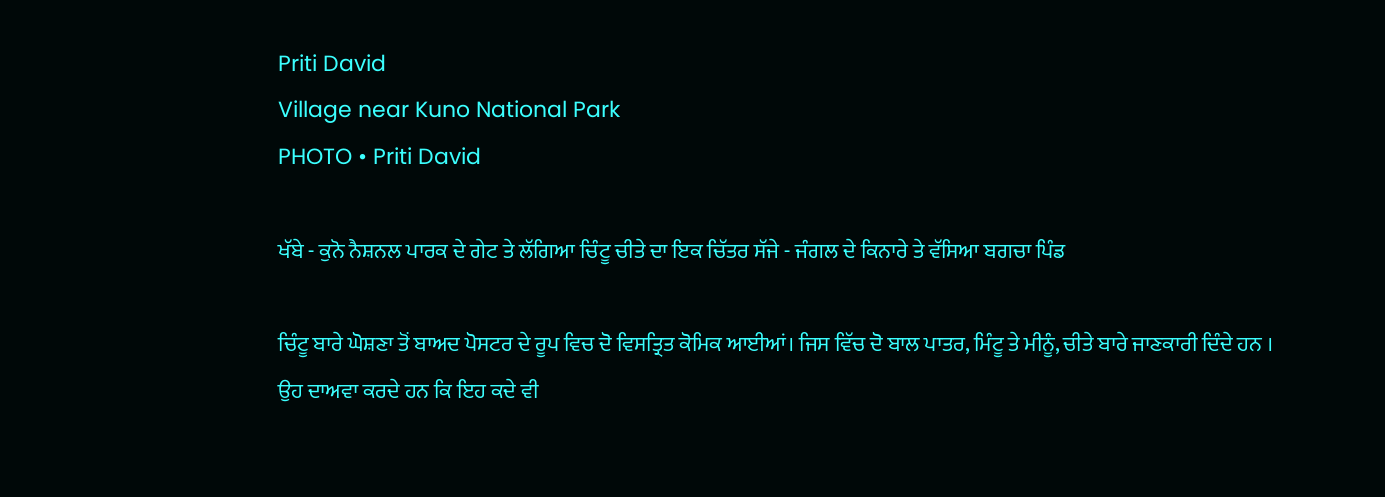Priti David
Village near Kuno National Park
PHOTO • Priti David

ਖੱਬੇ - ਕੁਨੋ ਨੈਸ਼ਨਲ ਪਾਰਕ ਦੇ ਗੇਟ ਤੇ ਲੱਗਿਆ ਚਿੰਟੂ ਚੀਤੇ ਦਾ ਇਕ ਚਿੱਤਰ ਸੱਜੇ - ਜੰਗਲ ਦੇ ਕਿਨਾਰੇ ਤੇ ਵੱਸਿਆ ਬਗਚਾ ਪਿੰਡ

ਚਿੰਟੂ ਬਾਰੇ ਘੋਸ਼ਣਾ ਤੋਂ ਬਾਅਦ ਪੋਸਟਰ ਦੇ ਰੂਪ ਵਿਚ ਦੋ ਵਿਸਤ੍ਰਿਤ ਕੋਮਿਕ ਆਈਆਂ। ਜਿਸ ਵਿੱਚ ਦੋ ਬਾਲ ਪਾਤਰ, ਮਿੰਟੂ ਤੇ ਮੀਨੂੰ, ਚੀਤੇ ਬਾਰੇ ਜਾਣਕਾਰੀ ਦਿੰਦੇ ਹਨ । ਉਹ ਦਾਅਵਾ ਕਰਦੇ ਹਨ ਕਿ ਇਹ ਕਦੇ ਵੀ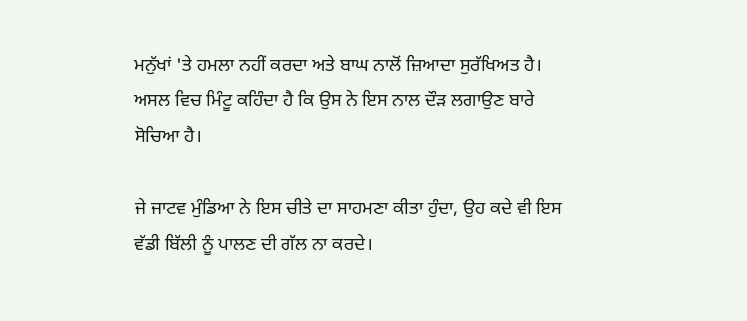ਮਨੁੱਖਾਂ 'ਤੇ ਹਮਲਾ ਨਹੀਂ ਕਰਦਾ ਅਤੇ ਬਾਘ ਨਾਲੋਂ ਜ਼ਿਆਦਾ ਸੁਰੱਖਿਅਤ ਹੈ। ਅਸਲ ਵਿਚ ਮਿੰਟੂ ਕਹਿੰਦਾ ਹੈ ਕਿ ਉਸ ਨੇ ਇਸ ਨਾਲ ਦੌੜ ਲਗਾਉਣ ਬਾਰੇ ਸੋਚਿਆ ਹੈ।

ਜੇ ਜਾਟਵ ਮੁੰਡਿਆ ਨੇ ਇਸ ਚੀਤੇ ਦਾ ਸਾਹਮਣਾ ਕੀਤਾ ਹੁੰਦਾ, ਉਹ ਕਦੇ ਵੀ ਇਸ ਵੱਡੀ ਬਿੱਲੀ ਨੂੰ ਪਾਲਣ ਦੀ ਗੱਲ ਨਾ ਕਰਦੇ।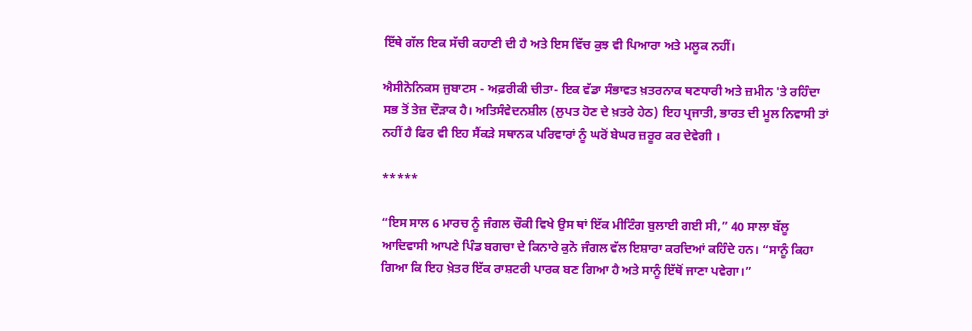ਇੱਥੇ ਗੱਲ ਇਕ ਸੱਚੀ ਕਹਾਣੀ ਦੀ ਹੈ ਅਤੇ ਇਸ ਵਿੱਚ ਕੁਝ ਵੀ ਪਿਆਰਾ ਅਤੇ ਮਲੂਕ ਨਹੀਂ।

ਐਸੀਨੋਨਿਕਸ ਜੁਬਾਟਸ - ਅਫ਼ਰੀਕੀ ਚੀਤਾ- ਇਕ ਵੱਡਾ ਸੰਭਾਵਤ ਖ਼ਤਰਨਾਕ ਥਣਧਾਰੀ ਅਤੇ ਜ਼ਮੀਨ 'ਤੇ ਰਹਿੰਦਾ ਸਭ ਤੋਂ ਤੇਜ਼ ਦੌੜਾਕ ਹੈ। ਅਤਿਸੰਵੇਦਨਸ਼ੀਲ (ਲੁਪਤ ਹੋਣ ਦੇ ਖ਼ਤਰੇ ਹੇਠ) ਇਹ ਪ੍ਰਜਾਤੀ, ਭਾਰਤ ਦੀ ਮੂਲ ਨਿਵਾਸੀ ਤਾਂ ਨਹੀਂ ਹੈ ਫਿਰ ਵੀ ਇਹ ਸੈਂਕੜੇ ਸਥਾਨਕ ਪਰਿਵਾਰਾਂ ਨੂੰ ਘਰੋਂ ਬੇਘਰ ਜ਼ਰੂਰ ਕਰ ਦੇਵੇਗੀ ।

*****

“ਇਸ ਸਾਲ 6 ਮਾਰਚ ਨੂੰ ਜੰਗਲ ਚੌਕੀ ਵਿਖੇ ਉਸ ਥਾਂ ਇੱਕ ਮੀਟਿੰਗ ਬੁਲਾਈ ਗਈ ਸੀ,” 40 ਸਾਲਾ ਬੱਲੂ ਆਦਿਵਾਸੀ ਆਪਣੇ ਪਿੰਡ ਬਗਚਾ ਦੇ ਕਿਨਾਰੇ ਕੁਨੋ ਜੰਗਲ ਵੱਲ ਇਸ਼ਾਰਾ ਕਰਦਿਆਂ ਕਹਿੰਦੇ ਹਨ। “ਸਾਨੂੰ ਕਿਹਾ ਗਿਆ ਕਿ ਇਹ ਖ਼ੇਤਰ ਇੱਕ ਰਾਸ਼ਟਰੀ ਪਾਰਕ ਬਣ ਗਿਆ ਹੈ ਅਤੇ ਸਾਨੂੰ ਇੱਥੋਂ ਜਾਣਾ ਪਵੇਗਾ।”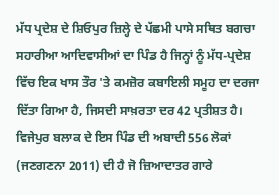ਮੱਧ ਪ੍ਰਦੇਸ਼ ਦੇ ਸ਼ਿਓਪੁਰ ਜ਼ਿਲ੍ਹੇ ਦੇ ਪੱਛਮੀ ਪਾਸੇ ਸਥਿਤ ਬਗਚਾ ਸਹਾਰੀਆ ਆਦਿਵਾਸੀਆਂ ਦਾ ਪਿੰਡ ਹੈ ਜਿਨ੍ਹਾਂ ਨੂੰ ਮੱਧ-ਪ੍ਰਦੇਸ਼ ਵਿੱਚ ਇਕ ਖਾਸ ਤੌਰ 'ਤੇ ਕਮਜ਼ੋਰ ਕਬਾਇਲੀ ਸਮੂਹ ਦਾ ਦਰਜਾ ਦਿੱਤਾ ਗਿਆ ਹੈ, ਜਿਸਦੀ ਸਾਖ਼ਰਤਾ ਦਰ 42 ਪ੍ਰਤੀਸ਼ਤ ਹੈ। ਵਿਜੇਪੁਰ ਬਲਾਕ ਦੇ ਇਸ ਪਿੰਡ ਦੀ ਅਬਾਦੀ 556 ਲੋਕਾਂ (ਜਣਗਣਨਾ 2011) ਦੀ ਹੈ ਜੋ ਜ਼ਿਆਦਾਤਰ ਗਾਰੇ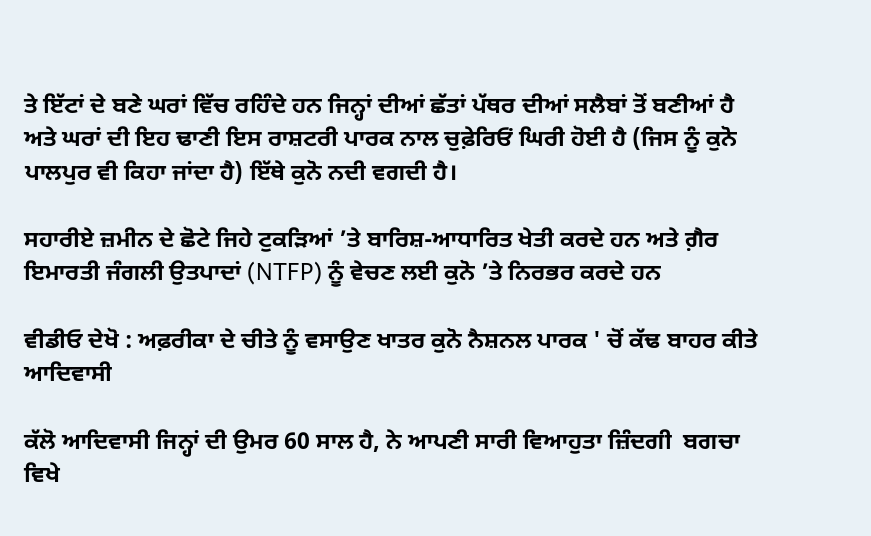ਤੇ ਇੱਟਾਂ ਦੇ ਬਣੇ ਘਰਾਂ ਵਿੱਚ ਰਹਿੰਦੇ ਹਨ ਜਿਨ੍ਹਾਂ ਦੀਆਂ ਛੱਤਾਂ ਪੱਥਰ ਦੀਆਂ ਸਲੈਬਾਂ ਤੋਂ ਬਣੀਆਂ ਹੈ ਅਤੇ ਘਰਾਂ ਦੀ ਇਹ ਢਾਣੀ ਇਸ ਰਾਸ਼ਟਰੀ ਪਾਰਕ ਨਾਲ ਚੁਫ਼ੇਰਿਓਂ ਘਿਰੀ ਹੋਈ ਹੈ (ਜਿਸ ਨੂੰ ਕੁਨੋ ਪਾਲਪੁਰ ਵੀ ਕਿਹਾ ਜਾਂਦਾ ਹੈ) ਇੱਥੇ ਕੁਨੋ ਨਦੀ ਵਗਦੀ ਹੈ।

ਸਹਾਰੀਏ ਜ਼ਮੀਨ ਦੇ ਛੋਟੇ ਜਿਹੇ ਟੁਕੜਿਆਂ ’ਤੇ ਬਾਰਿਸ਼-ਆਧਾਰਿਤ ਖੇਤੀ ਕਰਦੇ ਹਨ ਅਤੇ ਗ਼ੈਰ ਇਮਾਰਤੀ ਜੰਗਲੀ ਉਤਪਾਦਾਂ (NTFP) ਨੂੰ ਵੇਚਣ ਲਈ ਕੁਨੋ ’ਤੇ ਨਿਰਭਰ ਕਰਦੇ ਹਨ

ਵੀਡੀਓ ਦੇਖੋ : ਅਫ਼ਰੀਕਾ ਦੇ ਚੀਤੇ ਨੂੰ ਵਸਾਉਣ ਖਾਤਰ ਕੁਨੋ ਨੈਸ਼ਨਲ ਪਾਰਕ ' ਚੋਂ ਕੱਢ ਬਾਹਰ ਕੀਤੇ ਆਦਿਵਾਸੀ

ਕੱਲੋ ਆਦਿਵਾਸੀ ਜਿਨ੍ਹਾਂ ਦੀ ਉਮਰ 60 ਸਾਲ ਹੈ, ਨੇ ਆਪਣੀ ਸਾਰੀ ਵਿਆਹੁਤਾ ਜ਼ਿੰਦਗੀ  ਬਗਚਾ ਵਿਖੇ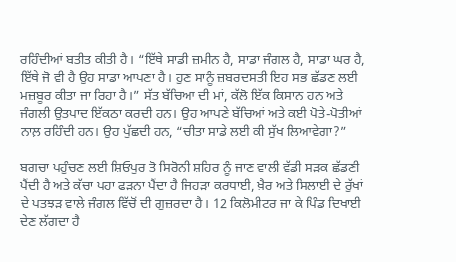ਰਹਿੰਦੀਆਂ ਬਤੀਤ ਕੀਤੀ ਹੈ। “ਇੱਥੇ ਸਾਡੀ ਜ਼ਮੀਨ ਹੈ, ਸਾਡਾ ਜੰਗਲ ਹੈ, ਸਾਡਾ ਘਰ ਹੈ, ਇੱਥੇ ਜੋ ਵੀ ਹੈ ਉਹ ਸਾਡਾ ਆਪਣਾ ਹੈ। ਹੁਣ ਸਾਨੂੰ ਜ਼ਬਰਦਸਤੀ ਇਹ ਸਭ ਛੱਡਣ ਲਈ ਮਜ਼ਬੂਰ ਕੀਤਾ ਜਾ ਰਿਹਾ ਹੈ।” ਸੱਤ ਬੱਚਿਆ ਦੀ ਮਾਂ, ਕੱਲੋ ਇੱਕ ਕਿਸਾਨ ਹਨ ਅਤੇ ਜੰਗਲੀ ਉਤਪਾਦ ਇੱਕਠਾ ਕਰਦੀ ਹਨ। ਉਹ ਆਪਣੇ ਬੱਚਿਆਂ ਅਤੇ ਕਈ ਪੋਤੇ-ਪੋਤੀਆਂ ਨਾਲ਼ ਰਹਿੰਦੀ ਹਨ। ਉਹ ਪੁੱਛਦੀ ਹਨ, “ਚੀਤਾ ਸਾਡੇ ਲਈ ਕੀ ਸੁੱਖ ਲਿਆਵੇਗਾ?”

ਬਗਚਾ ਪਹੁੰਚਣ ਲਈ ਸ਼ਿਓਪੁਰ ਤੋ ਸਿਰੋਨੀ ਸ਼ਹਿਰ ਨੂੰ ਜਾਣ ਵਾਲੀ ਵੱਡੀ ਸੜਕ ਛੱਡਣੀ ਪੈਂਦੀ ਹੈ ਅਤੇ ਕੱਚਾ ਪਹਾ ਫੜਨਾ ਪੈਂਦਾ ਹੈ ਜਿਹੜਾ ਕਰਧਾਈ, ਖ਼ੈਰ ਅਤੇ ਸਿਲਾਈ ਦੇ ਰੁੱਖਾਂ ਦੇ ਪਤਝੜ ਵਾਲੇ ਜੰਗਲ ਵਿੱਚੋਂ ਦੀ ਗੁਜ਼ਰਦਾ ਹੈ। 12 ਕਿਲੋਮੀਟਰ ਜਾ ਕੇ ਪਿੰਡ ਦਿਖਾਈ ਦੇਣ ਲੱਗਦਾ ਹੈ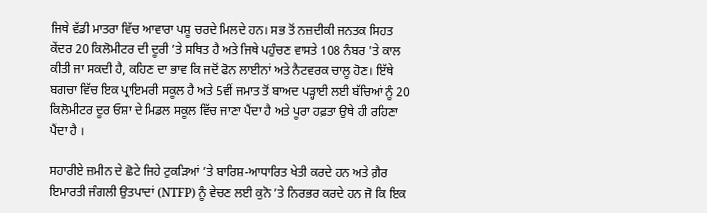ਜਿਥੇ ਵੱਡੀ ਮਾਤਰਾ ਵਿੱਚ ਆਵਾਰਾ ਪਸ਼ੂ ਚਰਦੇ ਮਿਲਦੇ ਹਨ। ਸਭ ਤੋਂ ਨਜ਼ਦੀਕੀ ਜਨਤਕ ਸਿਹਤ ਕੇਂਦਰ 20 ਕਿਲੋਮੀਟਰ ਦੀ ਦੂਰੀ ’ਤੇ ਸਥਿਤ ਹੈ ਅਤੇ ਜਿਥੇ ਪਹੁੰਚਣ ਵਾਸਤੇ 108 ਨੰਬਰ 'ਤੇ ਕਾਲ ਕੀਤੀ ਜਾ ਸਕਦੀ ਹੈ, ਕਹਿਣ ਦਾ ਭਾਵ ਕਿ ਜਦੋਂ ਫੋਨ ਲਾਈਨਾਂ ਅਤੇ ਨੈਟਵਰਕ ਚਾਲੂ ਹੋਣ। ਇੱਥੇ ਬਗਚਾ ਵਿੱਚ ਇਕ ਪ੍ਰਾਇਮਰੀ ਸਕੂਲ ਹੈ ਅਤੇ 5ਵੀਂ ਜਮਾਤ ਤੋਂ ਬਾਅਦ ਪੜ੍ਹਾਈ ਲਈ ਬੱਚਿਆਂ ਨੂੰ 20 ਕਿਲੋਮੀਟਰ ਦੂਰ ਓਸ਼ਾ ਦੇ ਮਿਡਲ ਸਕੂਲ ਵਿੱਚ ਜਾਣਾ ਪੈਂਦਾ ਹੈ ਅਤੇ ਪੂਰਾ ਹਫ਼ਤਾ ਉਥੇ ਹੀ ਰਹਿਣਾ ਪੈਂਦਾ ਹੈ ।

ਸਹਾਰੀਏ ਜ਼ਮੀਨ ਦੇ ਛੋਟੇ ਜਿਹੇ ਟੁਕੜਿਆਂ ’ਤੇ ਬਾਰਿਸ਼-ਆਧਾਰਿਤ ਖੇਤੀ ਕਰਦੇ ਹਨ ਅਤੇ ਗ਼ੈਰ ਇਮਾਰਤੀ ਜੰਗਲੀ ਉਤਪਾਦਾਂ (NTFP) ਨੂੰ ਵੇਚਣ ਲਈ ਕੁਨੋ ’ਤੇ ਨਿਰਭਰ ਕਰਦੇ ਹਨ ਜੋ ਕਿ ਇਕ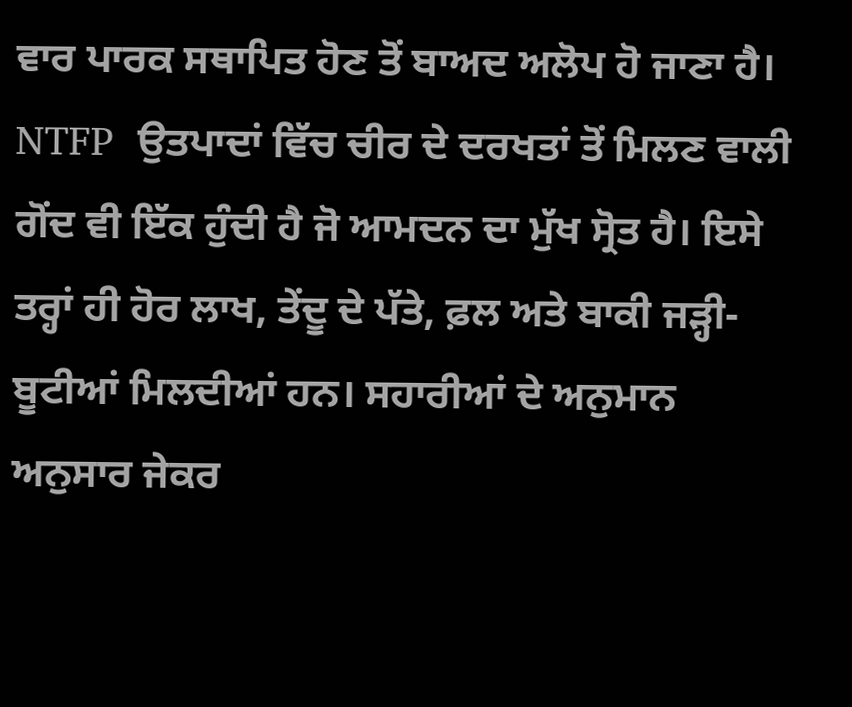ਵਾਰ ਪਾਰਕ ਸਥਾਪਿਤ ਹੋਣ ਤੋਂ ਬਾਅਦ ਅਲੋਪ ਹੋ ਜਾਣਾ ਹੈ। NTFP  ਉਤਪਾਦਾਂ ਵਿੱਚ ਚੀਰ ਦੇ ਦਰਖਤਾਂ ਤੋਂ ਮਿਲਣ ਵਾਲੀ ਗੋਂਦ ਵੀ ਇੱਕ ਹੁੰਦੀ ਹੈ ਜੋ ਆਮਦਨ ਦਾ ਮੁੱਖ ਸ੍ਰੋਤ ਹੈ। ਇਸੇ ਤਰ੍ਹਾਂ ਹੀ ਹੋਰ ਲਾਖ, ਤੇਂਦੂ ਦੇ ਪੱਤੇ, ਫ਼ਲ ਅਤੇ ਬਾਕੀ ਜੜ੍ਹੀ-ਬੂਟੀਆਂ ਮਿਲਦੀਆਂ ਹਨ। ਸਹਾਰੀਆਂ ਦੇ ਅਨੁਮਾਨ ਅਨੁਸਾਰ ਜੇਕਰ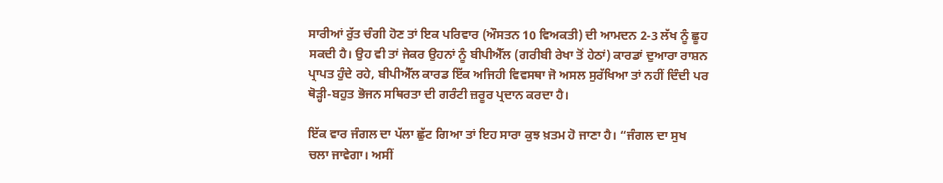ਸਾਰੀਆਂ ਰੁੱਤ ਚੰਗੀ ਹੋਣ ਤਾਂ ਇਕ ਪਰਿਵਾਰ (ਔਸਤਨ 10 ਵਿਅਕਤੀ) ਦੀ ਆਮਦਨ 2-3 ਲੱਖ ਨੂੰ ਛੂਹ ਸਕਦੀ ਹੈ। ਉਹ ਵੀ ਤਾਂ ਜੇਕਰ ਉਹਨਾਂ ਨੂੰ ਬੀਪੀਐੱਲ (ਗਰੀਬੀ ਰੇਖਾ ਤੋਂ ਹੇਠਾਂ) ਕਾਰਡਾਂ ਦੁਆਰਾ ਰਾਸ਼ਨ ਪ੍ਰਾਪਤ ਹੁੰਦੇ ਰਹੇ, ਬੀਪੀਐੱਲ ਕਾਰਡ ਇੱਕ ਅਜਿਹੀ ਵਿਵਸਥਾ ਜੋ ਅਸਲ ਸੁਰੱਖਿਆ ਤਾਂ ਨਹੀਂ ਦਿੰਦੀ ਪਰ ਥੋੜ੍ਹੀ-ਬਹੁਤ ਭੋਜਨ ਸਥਿਰਤਾ ਦੀ ਗਰੰਟੀ ਜ਼ਰੂਰ ਪ੍ਰਦਾਨ ਕਰਦਾ ਹੈ।

ਇੱਕ ਵਾਰ ਜੰਗਲ ਦਾ ਪੱਲਾ ਛੁੱਟ ਗਿਆ ਤਾਂ ਇਹ ਸਾਰਾ ਕੁਝ ਖ਼ਤਮ ਹੋ ਜਾਣਾ ਹੈ। “ਜੰਗਲ ਦਾ ਸੁਖ ਚਲਾ ਜਾਵੇਗਾ। ਅਸੀਂ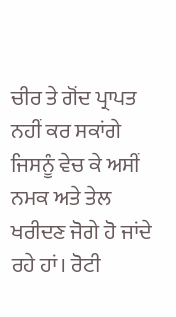ਚੀਰ ਤੇ ਗੋਂਦ ਪ੍ਰਾਪਤ ਨਹੀਂ ਕਰ ਸਕਾਂਗੇ ਜਿਸਨੂੰ ਵੇਚ ਕੇ ਅਸੀਂ ਨਮਕ ਅਤੇ ਤੇਲ ਖਰੀਦਣ ਜੋਗੇ ਹੋ ਜਾਂਦੇ ਰਹੇ ਹਾਂ। ਰੋਟੀ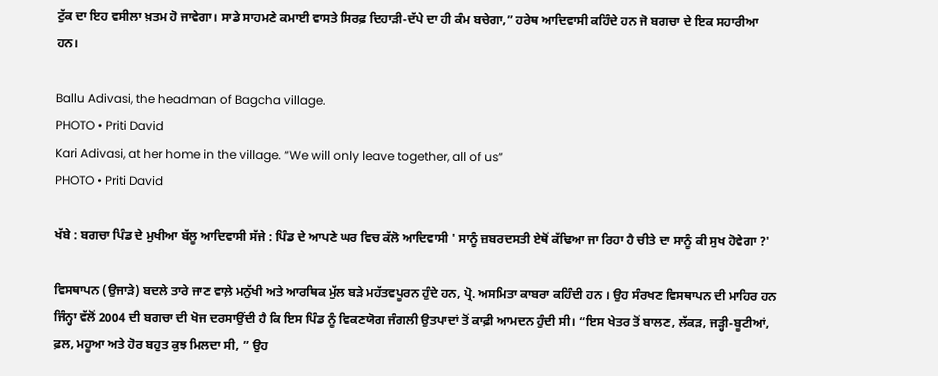ਟੁੱਕ ਦਾ ਇਹ ਵਸੀਲਾ ਖ਼ਤਮ ਹੋ ਜਾਵੇਗਾ। ਸਾਡੇ ਸਾਹਮਣੇ ਕਮਾਈ ਵਾਸਤੇ ਸਿਰਫ਼ ਦਿਹਾੜੀ-ਦੱਪੇ ਦਾ ਹੀ ਕੰਮ ਬਚੇਗਾ,” ਹਰੇਥ ਆਦਿਵਾਸੀ ਕਹਿੰਦੇ ਹਨ ਜੋ ਬਗਚਾ ਦੇ ਇਕ ਸਹਾਰੀਆ ਹਨ।

Ballu Adivasi, the headman of Bagcha village.
PHOTO • Priti David
Kari Adivasi, at her home in the village. “We will only leave together, all of us”
PHOTO • Priti David

ਖੱਬੇ : ਬਗਚਾ ਪਿੰਡ ਦੇ ਮੁਖੀਆ ਬੱਲੂ ਆਦਿਵਾਸੀ ਸੱਜੇ : ਪਿੰਡ ਦੇ ਆਪਣੇ ਘਰ ਵਿਚ ਕੱਲੋ ਆਦਿਵਾਸੀ ' ਸਾਨੂੰ ਜ਼ਬਰਦਸਤੀ ਏਥੋਂ ਕੱਢਿਆ ਜਾ ਰਿਹਾ ਹੈ ਚੀਤੇ ਦਾ ਸਾਨੂੰ ਕੀ ਸੁਖ ਹੋਵੇਗਾ ?'

ਵਿਸਥਾਪਨ (ਉਜਾੜੇ) ਬਦਲੇ ਤਾਰੇ ਜਾਣ ਵਾਲ਼ੇ ਮਨੁੱਖੀ ਅਤੇ ਆਰਥਿਕ ਮੁੱਲ ਬੜੇ ਮਹੱਤਵਪੂਰਨ ਹੁੰਦੇ ਹਨ, ਪ੍ਰੋ. ਅਸਮਿਤਾ ਕਾਬਰਾ ਕਹਿੰਦੀ ਹਨ । ਉਹ ਸੰਰਖਣ ਵਿਸਥਾਪਨ ਦੀ ਮਾਹਿਰ ਹਨ ਜਿੰਨ੍ਹਾ ਵੱਲੋਂ 2004 ਦੀ ਬਗਚਾ ਦੀ ਖੋਜ ਦਰਸਾਉਂਦੀ ਹੈ ਕਿ ਇਸ ਪਿੰਡ ਨੂੰ ਵਿਕਣਯੋਗ ਜੰਗਲੀ ਉਤਪਾਦਾਂ ਤੋਂ ਕਾਫ਼ੀ ਆਮਦਨ ਹੁੰਦੀ ਸੀ। “ਇਸ ਖੇਤਰ ਤੋਂ ਬਾਲਣ, ਲੱਕੜ, ਜੜ੍ਹੀ-ਬੂਟੀਆਂ, ਫ਼ਲ, ਮਹੂਆ ਅਤੇ ਹੋਰ ਬਹੁਤ ਕੁਝ ਮਿਲਦਾ ਸੀ, ” ਉਹ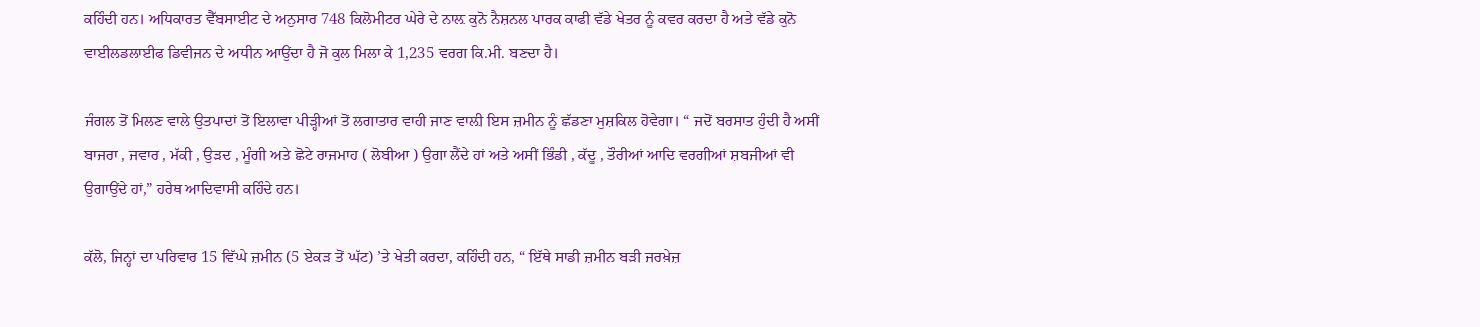ਕਹਿੰਦੀ ਹਨ। ਅਧਿਕਾਰਤ ਵੈੱਬਸਾਈਟ ਦੇ ਅਨੁਸਾਰ 748 ਕਿਲੋਮੀਟਰ ਘੇਰੇ ਦੇ ਨਾਲ਼ ਕੁਨੋ ਨੈਸ਼ਨਲ ਪਾਰਕ ਕਾਫੀ ਵੱਡੇ ਖੇਤਰ ਨੂੰ ਕਵਰ ਕਰਦਾ ਹੈ ਅਤੇ ਵੱਡੇ ਕੁਨੋ ਵਾਈਲਡਲਾਈਫ ਡਿਵੀਜਨ ਦੇ ਅਧੀਨ ਆਉਂਦਾ ਹੈ ਜੋ ਕੁਲ ਮਿਲਾ ਕੇ 1,235 ਵਰਗ ਕਿ.ਮੀ. ਬਣਦਾ ਹੈ।

ਜੰਗਲ ਤੋਂ ਮਿਲਣ ਵਾਲੇ ਉਤਪਾਦਾਂ ਤੋਂ ਇਲਾਵਾ ਪੀੜ੍ਹੀਆਂ ਤੋਂ ਲਗਾਤਾਰ ਵਾਹੀ ਜਾਣ ਵਾਲ਼ੀ ਇਸ ਜ਼ਮੀਨ ਨੂੰ ਛੱਡਣਾ ਮੁਸ਼ਕਿਲ ਹੋਵੇਗਾ। “ ਜਦੋਂ ਬਰਸਾਤ ਹੁੰਦੀ ਹੈ ਅਸੀਂ ਬਾਜਰਾ , ਜਵਾਰ , ਮੱਕੀ , ਉੜਦ , ਮੂੰਗੀ ਅਤੇ ਛੋਟੇ ਰਾਜਮਾਹ ( ਲੋਬੀਆ ) ਉਗਾ ਲੈਂਦੇ ਹਾਂ ਅਤੇ ਅਸੀਂ ਭਿੰਡੀ , ਕੱਦੂ , ਤੌਰੀਆਂ ਆਦਿ ਵਰਗੀਆਂ ਸ਼ਬਜੀਆਂ ਵੀ ਉਗਾਉਂਦੇ ਹਾਂ,” ਹਰੇਥ ਆਦਿਵਾਸੀ ਕਹਿੰਦੇ ਹਨ।

ਕੱਲੋ, ਜਿਨ੍ਹਾਂ ਦਾ ਪਰਿਵਾਰ 15 ਵਿੱਘੇ ਜ਼ਮੀਨ (5 ਏਕੜ ਤੋਂ ਘੱਟ) ’ਤੇ ਖੇਤੀ ਕਰਦਾ, ਕਹਿੰਦੀ ਹਨ, “ ਇੱਥੇ ਸਾਡੀ ਜ਼ਮੀਨ ਬੜੀ ਜਰਖ਼ੇਜ਼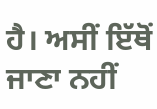ਹੈ। ਅਸੀਂ ਇੱਥੋਂ ਜਾਣਾ ਨਹੀਂ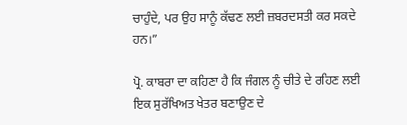ਚਾਹੁੰਦੇ, ਪਰ ਉਹ ਸਾਨੂੰ ਕੱਢਣ ਲਈ ਜ਼ਬਰਦਸਤੀ ਕਰ ਸਕਦੇ ਹਨ।”

ਪ੍ਰੋ. ਕਾਬਰਾ ਦਾ ਕਹਿਣਾ ਹੈ ਕਿ ਜੰਗਲ ਨੂੰ ਚੀਤੇ ਦੇ ਰਹਿਣ ਲਈ ਇਕ ਸੁਰੱਖਿਅਤ ਖੇਤਰ ਬਣਾਉਣ ਦੇ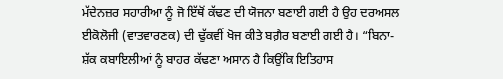ਮੱਦੇਨਜ਼ਰ ਸਹਾਰੀਆ ਨੂੰ ਜੋ ਇੱਥੋਂ ਕੱਢਣ ਦੀ ਯੋਜਨਾ ਬਣਾਈ ਗਈ ਹੈ ਉਹ ਦਰਅਸਲ ਈਕੋਲੋਜੀ (ਵਾਤਵਾਰਣਕ) ਦੀ ਢੁੱਕਵੀਂ ਖੋਜ ਕੀਤੇ ਬਗ਼ੈਰ ਬਣਾਈ ਗਈ ਹੈ। “ਬਿਨਾ-ਸ਼ੱਕ ਕਬਾਇਲੀਆਂ ਨੂੰ ਬਾਹਰ ਕੱਢਣਾ ਅਸਾਨ ਹੈ ਕਿਉਂਕਿ ਇਤਿਹਾਸ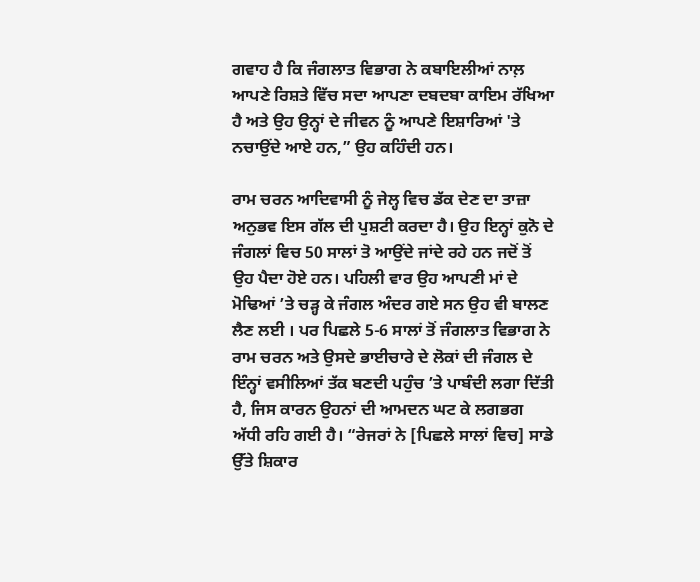ਗਵਾਹ ਹੈ ਕਿ ਜੰਗਲਾਤ ਵਿਭਾਗ ਨੇ ਕਬਾਇਲੀਆਂ ਨਾਲ਼ ਆਪਣੇ ਰਿਸ਼ਤੇ ਵਿੱਚ ਸਦਾ ਆਪਣਾ ਦਬਦਬਾ ਕਾਇਮ ਰੱਖਿਆ ਹੈ ਅਤੇ ਉਹ ਉਨ੍ਹਾਂ ਦੇ ਜੀਵਨ ਨੂੰ ਆਪਣੇ ਇਸ਼ਾਰਿਆਂ 'ਤੇ ਨਚਾਉਂਦੇ ਆਏ ਹਨ,” ਉਹ ਕਹਿੰਦੀ ਹਨ।

ਰਾਮ ਚਰਨ ਆਦਿਵਾਸੀ ਨੂੰ ਜੇਲ੍ਹ ਵਿਚ ਡੱਕ ਦੇਣ ਦਾ ਤਾਜ਼ਾ ਅਨੁਭਵ ਇਸ ਗੱਲ ਦੀ ਪੁਸ਼ਟੀ ਕਰਦਾ ਹੈ। ਉਹ ਇਨ੍ਹਾਂ ਕੁਨੋ ਦੇ ਜੰਗਲਾਂ ਵਿਚ 50 ਸਾਲਾਂ ਤੋ ਆਉਂਦੇ ਜਾਂਦੇ ਰਹੇ ਹਨ ਜਦੋਂ ਤੋਂ ਉਹ ਪੈਦਾ ਹੋਏ ਹਨ। ਪਹਿਲੀ ਵਾਰ ਉਹ ਆਪਣੀ ਮਾਂ ਦੇ ਮੋਢਿਆਂ ’ਤੇ ਚੜ੍ਹ ਕੇ ਜੰਗਲ ਅੰਦਰ ਗਏ ਸਨ ਉਹ ਵੀ ਬਾਲਣ ਲੈਣ ਲਈ । ਪਰ ਪਿਛਲੇ 5-6 ਸਾਲਾਂ ਤੋਂ ਜੰਗਲਾਤ ਵਿਭਾਗ ਨੇ ਰਾਮ ਚਰਨ ਅਤੇ ਉਸਦੇ ਭਾਈਚਾਰੇ ਦੇ ਲੋਕਾਂ ਦੀ ਜੰਗਲ ਦੇ ਇੰਨ੍ਹਾਂ ਵਸੀਲਿਆਂ ਤੱਕ ਬਣਦੀ ਪਹੁੰਚ ’ਤੇ ਪਾਬੰਦੀ ਲਗਾ ਦਿੱਤੀ ਹੈ, ਜਿਸ ਕਾਰਨ ਉਹਨਾਂ ਦੀ ਆਮਦਨ ਘਟ ਕੇ ਲਗਭਗ ਅੱਧੀ ਰਹਿ ਗਈ ਹੈ। “ਰੇਜਰਾਂ ਨੇ [ਪਿਛਲੇ ਸਾਲਾਂ ਵਿਚ] ਸਾਡੇ ਉੱਤੇ ਸ਼ਿਕਾਰ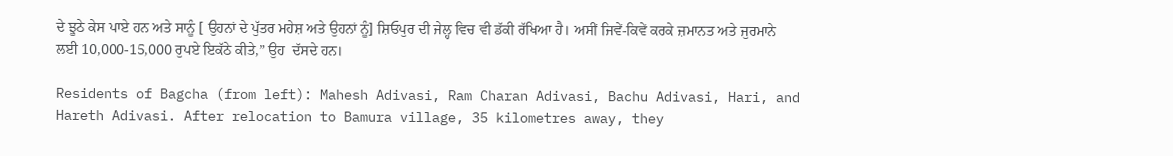ਦੇ ਝੂਠੇ ਕੇਸ ਪਾਏ ਹਨ ਅਤੇ ਸਾਨੂੰ [ ਉਹਨਾਂ ਦੇ ਪੁੱਤਰ ਮਹੇਸ਼ ਅਤੇ ਉਹਨਾਂ ਨੂੰ] ਸ਼ਿਓਪੁਰ ਦੀ ਜੇਲ੍ਹ ਵਿਚ ਵੀ ਡੱਕੀ ਰੱਖਿਆ ਹੈ। ਅਸੀਂ ਜਿਵੇਂ-ਕਿਵੇਂ ਕਰਕੇ ਜ਼ਮਾਨਤ ਅਤੇ ਜੁਰਮਾਨੇ ਲਈ 10,000-15,000 ਰੁਪਏ ਇਕੱਠੇ ਕੀਤੇ,” ਉਹ  ਦੱਸਦੇ ਹਨ।

Residents of Bagcha (from left): Mahesh Adivasi, Ram Charan Adivasi, Bachu Adivasi, Hari, and Hareth Adivasi. After relocation to Bamura village, 35 kilometres away, they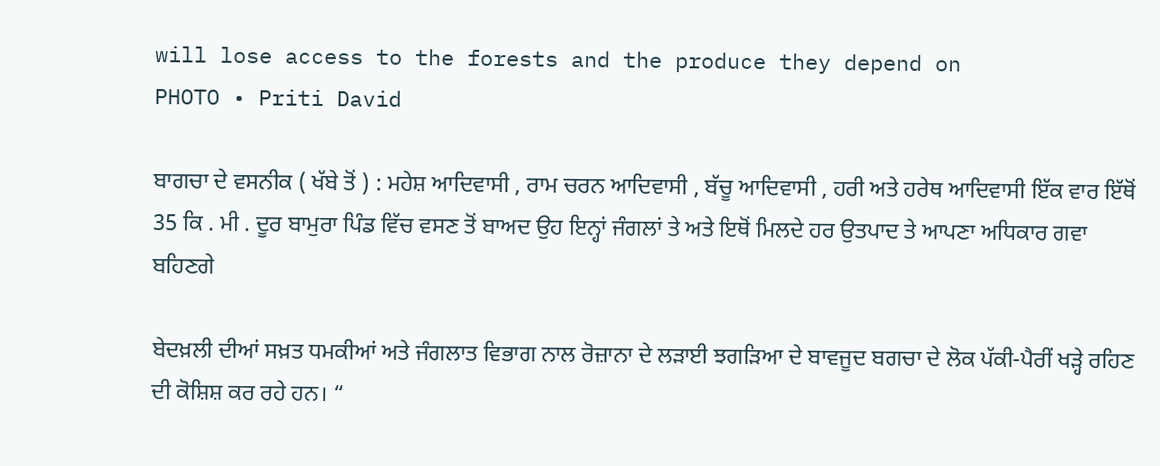will lose access to the forests and the produce they depend on
PHOTO • Priti David

ਬਾਗਚਾ ਦੇ ਵਸਨੀਕ ( ਖੱਬੇ ਤੋਂ ) : ਮਹੇਸ਼ ਆਦਿਵਾਸੀ , ਰਾਮ ਚਰਨ ਆਦਿਵਾਸੀ , ਬੱਚੂ ਆਦਿਵਾਸੀ , ਹਰੀ ਅਤੇ ਹਰੇਥ ਆਦਿਵਾਸੀ ਇੱਕ ਵਾਰ ਇੱਥੋਂ 35 ਕਿ . ਮੀ . ਦੂਰ ਬਾਮੁਰਾ ਪਿੰਡ ਵਿੱਚ ਵਸਣ ਤੋਂ ਬਾਅਦ ਉਹ ਇਨ੍ਹਾਂ ਜੰਗਲਾਂ ਤੇ ਅਤੇ ਇਥੋਂ ਮਿਲਦੇ ਹਰ ਉਤਪਾਦ ਤੇ ਆਪਣਾ ਅਧਿਕਾਰ ਗਵਾ ਬਹਿਣਗੇ

ਬੇਦਖ਼ਲੀ ਦੀਆਂ ਸਖ਼ਤ ਧਮਕੀਆਂ ਅਤੇ ਜੰਗਲਾਤ ਵਿਭਾਗ ਨਾਲ ਰੋਜ਼ਾਨਾ ਦੇ ਲੜਾਈ ਝਗੜਿਆ ਦੇ ਬਾਵਜੂਦ ਬਗਚਾ ਦੇ ਲੋਕ ਪੱਕੀ-ਪੈਰੀਂ ਖੜ੍ਹੇ ਰਹਿਣ ਦੀ ਕੋਸ਼ਿਸ਼ ਕਰ ਰਹੇ ਹਨ। “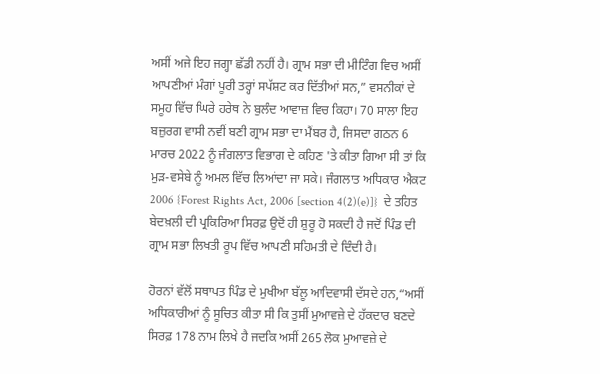ਅਸੀਂ ਅਜੇ ਇਹ ਜਗ੍ਹਾ ਛੱਡੀ ਨਹੀਂ ਹੈ। ਗ੍ਰਾਮ ਸਭਾ ਦੀ ਮੀਟਿੰਗ ਵਿਚ ਅਸੀਂ ਆਪਣੀਆਂ ਮੰਗਾਂ ਪੂਰੀ ਤਰ੍ਹਾਂ ਸਪੱਸ਼ਟ ਕਰ ਦਿੱਤੀਆਂ ਸਨ,” ਵਸਨੀਕਾਂ ਦੇ ਸਮੂਹ ਵਿੱਚ ਘਿਰੇ ਹਰੇਥ ਨੇ ਬੁਲੰਦ ਆਵਾਜ਼ ਵਿਚ ਕਿਹਾ। 70 ਸਾਲਾ ਇਹ ਬਜ਼ੁਰਗ ਵਾਸੀ ਨਵੀਂ ਬਣੀ ਗ੍ਰਾਮ ਸਭਾ ਦਾ ਮੈਂਬਰ ਹੈ, ਜਿਸਦਾ ਗਠਨ 6 ਮਾਰਚ 2022 ਨੂੰ ਜੰਗਲਾਤ ਵਿਭਾਗ ਦੇ ਕਹਿਣ 'ਤੇ ਕੀਤਾ ਗਿਆ ਸੀ ਤਾਂ ਕਿ ਮੁੜ-ਵਸੇਬੇ ਨੂੰ ਅਮਲ ਵਿੱਚ ਲਿਆਂਦਾ ਜਾ ਸਕੇ। ਜੰਗਲਾਤ ਅਧਿਕਾਰ ਐਕਟ 2006 {Forest Rights Act, 2006 [section 4(2)(e)]}  ਦੇ ਤਹਿਤ ਬੇਦਖ਼ਲੀ ਦੀ ਪ੍ਰਕਿਰਿਆ ਸਿਰਫ਼ ਉਦੋਂ ਹੀ ਸ਼ੁਰੂ ਹੋ ਸਕਦੀ ਹੈ ਜਦੋਂ ਪਿੰਡ ਦੀ ਗ੍ਰਾਮ ਸਭਾ ਲਿਖਤੀ ਰੂਪ ਵਿੱਚ ਆਪਣੀ ਸਹਿਮਤੀ ਦੇ ਦਿੰਦੀ ਹੈ।

ਹੋਰਨਾਂ ਵੱਲੋਂ ਸਥਾਪਤ ਪਿੰਡ ਦੇ ਮੁਖੀਆ ਬੱਲੂ ਆਦਿਵਾਸੀ ਦੱਸਦੇ ਹਨ,“ਅਸੀਂ ਅਧਿਕਾਰੀਆਂ ਨੂੰ ਸੂਚਿਤ ਕੀਤਾ ਸੀ ਕਿ ਤੁਸੀਂ ਮੁਆਵਜ਼ੇ ਦੇ ਹੱਕਦਾਰ ਬਣਦੇ ਸਿਰਫ਼ 178 ਨਾਮ ਲਿਖੇ ਹੈ ਜਦਕਿ ਅਸੀਂ 265 ਲੋਕ ਮੁਆਵਜ਼ੇ ਦੇ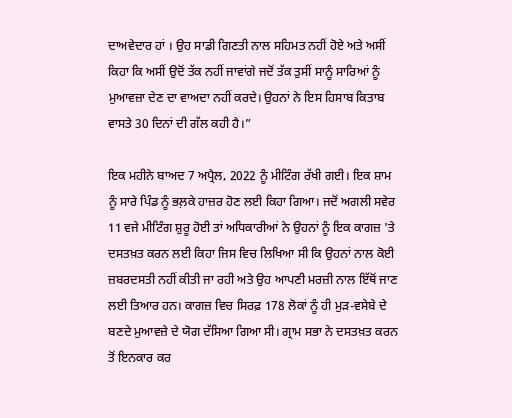ਦਾਅਵੇਦਾਰ ਹਾਂ । ਉਹ ਸਾਡੀ ਗਿਣਤੀ ਨਾਲ ਸਹਿਮਤ ਨਹੀਂ ਹੋਏ ਅਤੇ ਅਸੀਂ ਕਿਹਾ ਕਿ ਅਸੀਂ ਉਦੋਂ ਤੱਕ ਨਹੀਂ ਜਾਵਾਂਗੇ ਜਦੋਂ ਤੱਕ ਤੁਸੀਂ ਸਾਨੂੰ ਸਾਰਿਆਂ ਨੂੰ ਮੁਆਵਜ਼ਾ ਦੇਣ ਦਾ ਵਾਅਦਾ ਨਹੀਂ ਕਰਦੇ। ਉਹਨਾਂ ਨੇ ਇਸ ਹਿਸਾਬ ਕਿਤਾਬ ਵਾਸਤੇ 30 ਦਿਨਾਂ ਦੀ ਗੱਲ ਕਹੀ ਹੈ।”

ਇਕ ਮਹੀਨੇ ਬਾਅਦ 7 ਅਪ੍ਰੈਲ, 2022 ਨੂੰ ਮੀਟਿੰਗ ਰੱਖੀ ਗਈ। ਇਕ ਸ਼ਾਮ ਨੂੰ ਸਾਰੇ ਪਿੰਡ ਨੂੰ ਭਲ਼ਕੇ ਹਾਜ਼ਰ ਹੋਣ ਲਈ ਕਿਹਾ ਗਿਆ। ਜਦੋਂ ਅਗਲੀ ਸਵੇਰ 11 ਵਜੇ ਮੀਟਿੰਗ ਸ਼ੁਰੂ ਹੋਈ ਤਾਂ ਅਧਿਕਾਰੀਆਂ ਨੇ ਉਹਨਾਂ ਨੂੰ ਇਕ ਕਾਗਜ਼ 'ਤੇ ਦਸਤਖ਼ਤ ਕਰਨ ਲਈ ਕਿਹਾ ਜਿਸ ਵਿਚ ਲਿਖਿਆ ਸੀ ਕਿ ਉਹਨਾਂ ਨਾਲ ਕੋਈ ਜ਼ਬਰਦਸਤੀ ਨਹੀਂ ਕੀਤੀ ਜਾ ਰਹੀ ਅਤੇ ਉਹ ਆਪਣੀ ਮਰਜ਼ੀ ਨਾਲ ਇੱਥੋਂ ਜਾਣ ਲਈ ਤਿਆਰ ਹਨ। ਕਾਗਜ਼ ਵਿਚ ਸਿਰਫ਼ 178 ਲੋਕਾਂ ਨੂੰ ਹੀ ਮੁੜ-ਵਸੇਬੇ ਦੇ ਬਣਦੇ ਮੁਆਵਜ਼ੇ ਦੇ ਯੋਗ ਦੱਸਿਆ ਗਿਆ ਸੀ। ਗ੍ਰਾਮ ਸਭਾ ਨੇ ਦਸਤਖ਼ਤ ਕਰਨ ਤੋਂ ਇਨਕਾਰ ਕਰ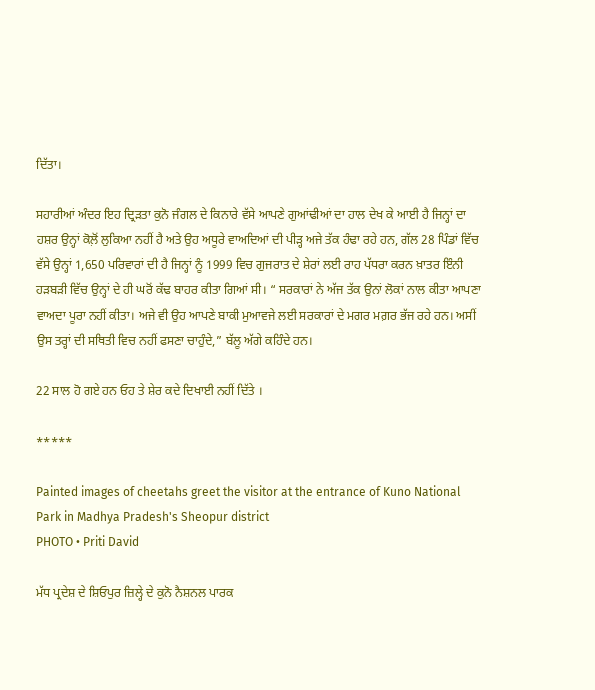ਦਿੱਤਾ।

ਸਹਾਰੀਆਂ ਅੰਦਰ ਇਹ ਦ੍ਰਿੜਤਾ ਕੁਨੋ ਜੰਗਲ ਦੇ ਕਿਨਾਰੇ ਵੱਸੇ ਆਪਣੇ ਗੁਆਂਢੀਆਂ ਦਾ ਹਾਲ ਦੇਖ ਕੇ ਆਈ ਹੈ ਜਿਨ੍ਹਾਂ ਦਾ ਹਸ਼ਰ ਉਨ੍ਹਾਂ ਕੋਲ਼ੋਂ ਲੁਕਿਆ ਨਹੀਂ ਹੈ ਅਤੇ ਉਹ ਅਧੂਰੇ ਵਾਅਦਿਆਂ ਦੀ ਪੀੜ੍ਹ ਅਜੇ ਤੱਕ ਹੰਢਾ ਰਹੇ ਹਨ, ਗੱਲ 28 ਪਿੰਡਾਂ ਵਿੱਚ ਵੱਸੇ ਉਨ੍ਹਾਂ 1,650 ਪਰਿਵਾਰਾਂ ਦੀ ਹੈ ਜਿਨ੍ਹਾਂ ਨੂੰ 1999 ਵਿਚ ਗੁਜਰਾਤ ਦੇ ਸ਼ੇਰਾਂ ਲਈ ਰਾਹ ਪੱਧਰਾ ਕਰਨ ਖ਼ਾਤਰ ਇੰਨੀ ਹੜਬੜੀ ਵਿੱਚ ਉਨ੍ਹਾਂ ਦੇ ਹੀ ਘਰੋਂ ਕੱਢ ਬਾਹਰ ਕੀਤਾ ਗਿਆਂ ਸੀ। “ ਸਰਕਾਰਾਂ ਨੇ ਅੱਜ ਤੱਕ ਉਨਾਂ ਲੋਕਾਂ ਨਾਲ ਕੀਤਾ ਆਪਣਾ ਵਾਅਦਾ ਪੂਰਾ ਨਹੀਂ ਕੀਤਾ। ਅਜੇ ਵੀ ਉਹ ਆਪਣੇ ਬਾਕੀ ਮੁਆਵਜੇ ਲਈ ਸਰਕਾਰਾਂ ਦੇ ਮਗਰ ਮਗ਼ਰ ਭੱਜ ਰਹੇ ਹਨ। ਅਸੀਂ ਉਸ ਤਰ੍ਹਾਂ ਦੀ ਸਥਿਤੀ ਵਿਚ ਨਹੀਂ ਫਸਣਾ ਚਾਹੁੰਦੇ,” ਬੱਲੂ ਅੱਗੇ ਕਹਿੰਦੇ ਹਨ।

22 ਸਾਲ ਹੋ ਗਏ ਹਨ ਓਹ ਤੇ ਸ਼ੇਰ ਕਦੇ ਦਿਖਾਈ ਨਹੀਂ ਦਿੱਤੇ ।

*****

Painted images of cheetahs greet the visitor at the entrance of Kuno National Park in Madhya Pradesh's Sheopur district
PHOTO • Priti David

ਮੱਧ ਪ੍ਰਦੇਸ਼ ਦੇ ਸ਼ਿਓਪੁਰ ਜ਼ਿਲ੍ਹੇ ਦੇ ਕੁਨੋ ਨੈਸ਼ਨਲ ਪਾਰਕ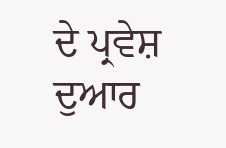ਦੇ ਪ੍ਰਵੇਸ਼ ਦੁਆਰ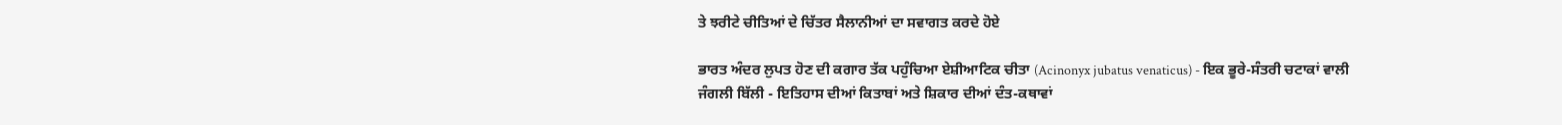ਤੇ ਝਰੀਟੇ ਚੀਤਿਆਂ ਦੇ ਚਿੱਤਰ ਸੈਲਾਨੀਆਂ ਦਾ ਸਵਾਗਤ ਕਰਦੇ ਹੋਏ

ਭਾਰਤ ਅੰਦਰ ਲੁਪਤ ਹੋਣ ਦੀ ਕਗਾਰ ਤੱਕ ਪਹੁੰਚਿਆ ਏਸ਼ੀਆਟਿਕ ਚੀਤਾ (Acinonyx jubatus venaticus) - ਇਕ ਭੂਰੇ-ਸੰਤਰੀ ਚਟਾਕਾਂ ਵਾਲੀ ਜੰਗਲੀ ਬਿੱਲੀ - ਇਤਿਹਾਸ ਦੀਆਂ ਕਿਤਾਬਾਂ ਅਤੇ ਸ਼ਿਕਾਰ ਦੀਆਂ ਦੰਤ-ਕਥਾਵਾਂ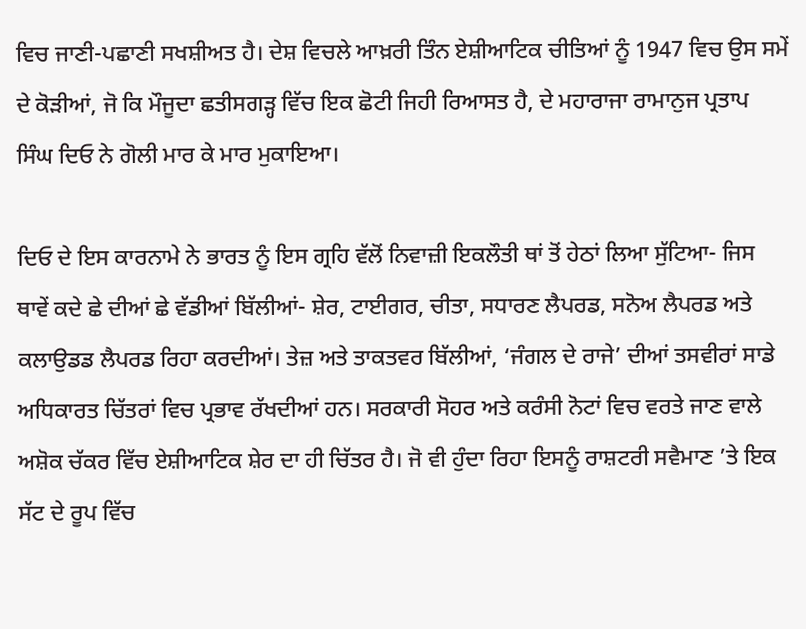ਵਿਚ ਜਾਣੀ-ਪਛਾਣੀ ਸਖਸ਼ੀਅਤ ਹੈ। ਦੇਸ਼ ਵਿਚਲੇ ਆਖ਼ਰੀ ਤਿੰਨ ਏਸ਼ੀਆਟਿਕ ਚੀਤਿਆਂ ਨੂੰ 1947 ਵਿਚ ਉਸ ਸਮੇਂ ਦੇ ਕੋੜੀਆਂ, ਜੋ ਕਿ ਮੌਜੂਦਾ ਛਤੀਸਗੜ੍ਹ ਵਿੱਚ ਇਕ ਛੋਟੀ ਜਿਹੀ ਰਿਆਸਤ ਹੈ, ਦੇ ਮਹਾਰਾਜਾ ਰਾਮਾਨੁਜ ਪ੍ਰਤਾਪ ਸਿੰਘ ਦਿਓ ਨੇ ਗੋਲੀ ਮਾਰ ਕੇ ਮਾਰ ਮੁਕਾਇਆ।

ਦਿਓ ਦੇ ਇਸ ਕਾਰਨਾਮੇ ਨੇ ਭਾਰਤ ਨੂੰ ਇਸ ਗ੍ਰਹਿ ਵੱਲੋਂ ਨਿਵਾਜ਼ੀ ਇਕਲੌਤੀ ਥਾਂ ਤੋਂ ਹੇਠਾਂ ਲਿਆ ਸੁੱਟਿਆ- ਜਿਸ ਥਾਵੇਂ ਕਦੇ ਛੇ ਦੀਆਂ ਛੇ ਵੱਡੀਆਂ ਬਿੱਲੀਆਂ- ਸ਼ੇਰ, ਟਾਈਗਰ, ਚੀਤਾ, ਸਧਾਰਣ ਲੈਪਰਡ, ਸਨੋਅ ਲੈਪਰਡ ਅਤੇ ਕਲਾਉਡਡ ਲੈਪਰਡ ਰਿਹਾ ਕਰਦੀਆਂ। ਤੇਜ਼ ਅਤੇ ਤਾਕਤਵਰ ਬਿੱਲੀਆਂ, ‘ਜੰਗਲ ਦੇ ਰਾਜੇ’ ਦੀਆਂ ਤਸਵੀਰਾਂ ਸਾਡੇ ਅਧਿਕਾਰਤ ਚਿੱਤਰਾਂ ਵਿਚ ਪ੍ਰਭਾਵ ਰੱਖਦੀਆਂ ਹਨ। ਸਰਕਾਰੀ ਸੋਹਰ ਅਤੇ ਕਰੰਸੀ ਨੋਟਾਂ ਵਿਚ ਵਰਤੇ ਜਾਣ ਵਾਲੇ ਅਸ਼ੋਕ ਚੱਕਰ ਵਿੱਚ ਏਸ਼ੀਆਟਿਕ ਸ਼ੇਰ ਦਾ ਹੀ ਚਿੱਤਰ ਹੈ। ਜੋ ਵੀ ਹੁੰਦਾ ਰਿਹਾ ਇਸਨੂੰ ਰਾਸ਼ਟਰੀ ਸਵੈਮਾਣ ’ਤੇ ਇਕ ਸੱਟ ਦੇ ਰੂਪ ਵਿੱਚ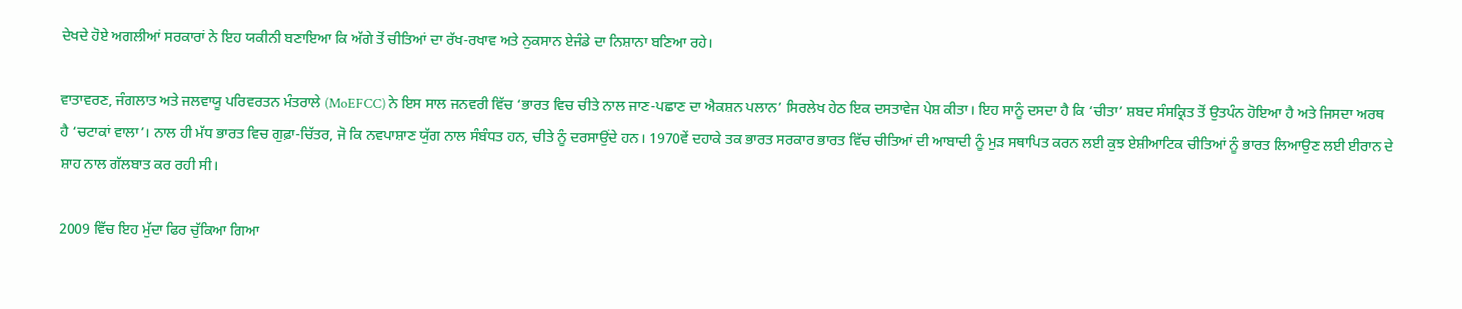ਦੇਖਦੇ ਹੋਏ ਅਗਲੀਆਂ ਸਰਕਾਰਾਂ ਨੇ ਇਹ ਯਕੀਨੀ ਬਣਾਇਆ ਕਿ ਅੱਗੇ ਤੋਂ ਚੀਤਿਆਂ ਦਾ ਰੱਖ-ਰਖਾਵ ਅਤੇ ਨੁਕਸਾਨ ਏਜੰਡੇ ਦਾ ਨਿਸ਼ਾਨਾ ਬਣਿਆ ਰਹੇ।

ਵਾਤਾਵਰਣ, ਜੰਗਲਾਤ ਅਤੇ ਜਲਵਾਯੂ ਪਰਿਵਰਤਨ ਮੰਤਰਾਲੇ (MoEFCC) ਨੇ ਇਸ ਸਾਲ ਜਨਵਰੀ ਵਿੱਚ ‘ਭਾਰਤ ਵਿਚ ਚੀਤੇ ਨਾਲ ਜਾਣ-ਪਛਾਣ ਦਾ ਐਕਸ਼ਨ ਪਲਾਨ’ ਸਿਰਲੇਖ ਹੇਠ ਇਕ ਦਸਤਾਵੇਜ ਪੇਸ਼ ਕੀਤਾ। ਇਹ ਸਾਨੂੰ ਦਸਦਾ ਹੈ ਕਿ ‘ਚੀਤਾ’ ਸ਼ਬਦ ਸੰਸਕ੍ਰਿਤ ਤੋਂ ਉਤਪੰਨ ਹੋਇਆ ਹੈ ਅਤੇ ਜਿਸਦਾ ਅਰਥ ਹੈ ‘ਚਟਾਕਾਂ ਵਾਲਾ’। ਨਾਲ ਹੀ ਮੱਧ ਭਾਰਤ ਵਿਚ ਗੁਫ਼ਾ-ਚਿੱਤਰ, ਜੋ ਕਿ ਨਵਪਾਸ਼ਾਣ ਯੁੱਗ ਨਾਲ ਸੰਬੰਧਤ ਹਨ, ਚੀਤੇ ਨੂੰ ਦਰਸਾਉਂਦੇ ਹਨ। 1970ਵੇਂ ਦਹਾਕੇ ਤਕ ਭਾਰਤ ਸਰਕਾਰ ਭਾਰਤ ਵਿੱਚ ਚੀਤਿਆਂ ਦੀ ਆਬਾਦੀ ਨੂੰ ਮੁੜ ਸਥਾਪਿਤ ਕਰਨ ਲਈ ਕੁਝ ਏਸ਼ੀਆਟਿਕ ਚੀਤਿਆਂ ਨੂੰ ਭਾਰਤ ਲਿਆਉਣ ਲਈ ਈਰਾਨ ਦੇ ਸ਼ਾਹ ਨਾਲ ਗੱਲਬਾਤ ਕਰ ਰਹੀ ਸੀ।

2009 ਵਿੱਚ ਇਹ ਮੁੱਦਾ ਫਿਰ ਚੁੱਕਿਆ ਗਿਆ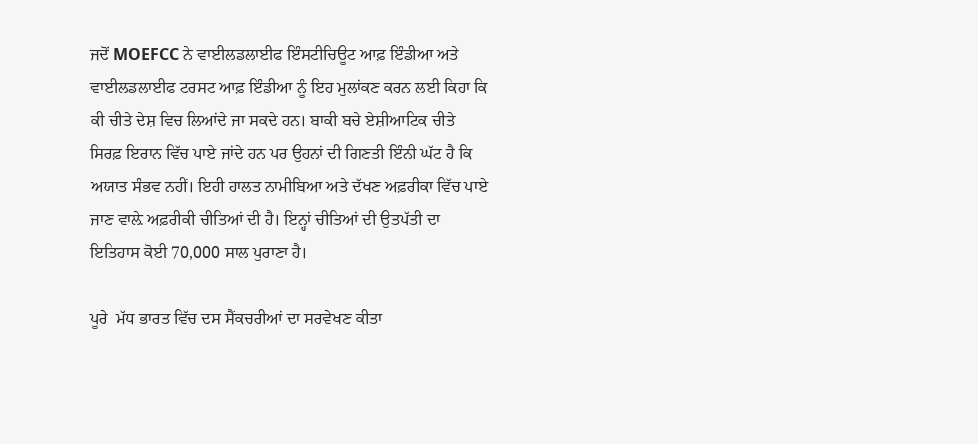ਜਦੋਂ MOEFCC ਨੇ ਵਾਈਲਡਲਾਈਫ ਇੰਸਟੀਚਿਊਟ ਆਫ਼ ਇੰਡੀਆ ਅਤੇ ਵਾਈਲਡਲਾਈਫ ਟਰਸਟ ਆਫ਼ ਇੰਡੀਆ ਨੂੰ ਇਹ ਮੁਲਾਂਕਣ ਕਰਨ ਲਈ ਕਿਹਾ ਕਿ ਕੀ ਚੀਤੇ ਦੇਸ਼ ਵਿਚ ਲਿਆਂਦੇ ਜਾ ਸਕਦੇ ਹਨ। ਬਾਕੀ ਬਚੇ ਏਸ਼ੀਆਟਿਕ ਚੀਤੇ ਸਿਰਫ਼ ਇਰਾਨ ਵਿੱਚ ਪਾਏ ਜਾਂਦੇ ਹਨ ਪਰ ਉਹਨਾਂ ਦੀ ਗਿਣਤੀ ਇੰਨੀ ਘੱਟ ਹੈ ਕਿ ਅਯਾਤ ਸੰਭਵ ਨਹੀਂ। ਇਹੀ ਹਾਲਤ ਨਾਮੀਬਿਆ ਅਤੇ ਦੱਖਣ ਅਫ਼ਰੀਕਾ ਵਿੱਚ ਪਾਏ ਜਾਣ ਵਾਲ਼ੇ ਅਫ਼ਰੀਕੀ ਚੀਤਿਆਂ ਦੀ ਹੈ। ਇਨ੍ਹਾਂ ਚੀਤਿਆਂ ਦੀ ਉਤਪੱਤੀ ਦਾ ਇਤਿਹਾਸ ਕੋਈ 70,000 ਸਾਲ ਪੁਰਾਣਾ ਹੈ।

ਪੂਰੇ  ਮੱਧ ਭਾਰਤ ਵਿੱਚ ਦਸ ਸੈਂਕਚਰੀਆਂ ਦਾ ਸਰਵੇਖਣ ਕੀਤਾ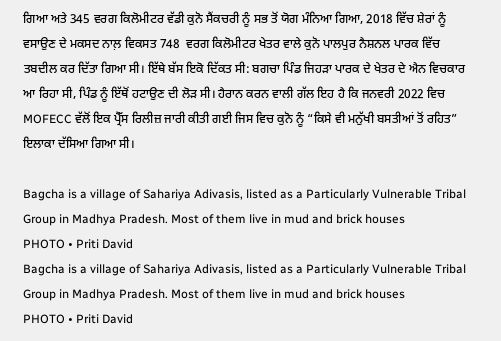ਗਿਆ ਅਤੇ 345 ਵਰਗ ਕਿਲੋਮੀਟਰ ਵੱਡੀ ਕੁਨੋ ਸੈਂਕਚਰੀ ਨੂੰ ਸਭ ਤੋਂ ਯੋਗ ਮੰਨਿਆ ਗਿਆ, 2018 ਵਿੱਚ ਸ਼ੇਰਾਂ ਨੂੰ ਵਸਾਉਣ ਦੇ ਮਕਸਦ ਨਾਲ਼ ਵਿਕਸਤ 748  ਵਰਗ ਕਿਲੋਮੀਟਰ ਖੇਤਰ ਵਾਲੇ ਕੁਨੋ ਪਾਲਪੁਰ ਨੈਸ਼ਨਲ ਪਾਰਕ ਵਿੱਚ ਤਬਦੀਲ ਕਰ ਦਿੱਤਾ ਗਿਆ ਸੀ। ਇੱਥੇ ਬੱਸ ਇਕੋ ਦਿੱਕਤ ਸੀ: ਬਗਚਾ ਪਿੰਡ ਜਿਹੜਾ ਪਾਰਕ ਦੇ ਖੇਤਰ ਦੇ ਐਨ ਵਿਚਕਾਰ ਆ ਰਿਹਾ ਸੀ, ਪਿੰਡ ਨੂੰ ਇੱਥੋਂ ਹਟਾਉਣ ਦੀ ਲੋੜ ਸੀ। ਹੈਰਾਨ ਕਰਨ ਵਾਲੀ ਗੱਲ ਇਹ ਹੈ ਕਿ ਜਨਵਰੀ 2022 ਵਿਚ MOFECC ਵੱਲੋਂ ਇਕ ਪ੍ਰੈੱਸ ਰਿਲੀਜ਼ ਜਾਰੀ ਕੀਤੀ ਗਈ ਜਿਸ ਵਿਚ ਕੁਨੋ ਨੂੰ “ਕਿਸੇ ਵੀ ਮਨੁੱਖੀ ਬਸਤੀਆਂ ਤੋਂ ਰਹਿਤ” ਇਲਾਕਾ ਦੱਸਿਆ ਗਿਆ ਸੀ।

Bagcha is a village of Sahariya Adivasis, listed as a Particularly Vulnerable Tribal Group in Madhya Pradesh. Most of them live in mud and brick houses
PHOTO • Priti David
Bagcha is a village of Sahariya Adivasis, listed as a Particularly Vulnerable Tribal Group in Madhya Pradesh. Most of them live in mud and brick houses
PHOTO • Priti David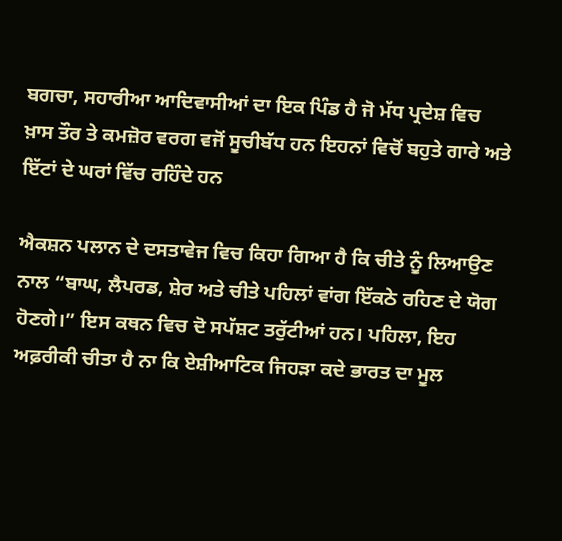ਬਗਚਾ, ਸਹਾਰੀਆ ਆਦਿਵਾਸੀਆਂ ਦਾ ਇਕ ਪਿੰਡ ਹੈ ਜੋ ਮੱਧ ਪ੍ਰਦੇਸ਼ ਵਿਚ ਖ਼ਾਸ ਤੌਰ ਤੇ ਕਮਜ਼ੋਰ ਵਰਗ ਵਜੋਂ ਸੂਚੀਬੱਧ ਹਨ ਇਹਨਾਂ ਵਿਚੋਂ ਬਹੁਤੇ ਗਾਰੇ ਅਤੇ ਇੱਟਾਂ ਦੇ ਘਰਾਂ ਵਿੱਚ ਰਹਿੰਦੇ ਹਨ

ਐਕਸ਼ਨ ਪਲਾਨ ਦੇ ਦਸਤਾਵੇਜ ਵਿਚ ਕਿਹਾ ਗਿਆ ਹੈ ਕਿ ਚੀਤੇ ਨੂੰ ਲਿਆਉਣ ਨਾਲ “ਬਾਘ, ਲੈਪਰਡ, ਸ਼ੇਰ ਅਤੇ ਚੀਤੇ ਪਹਿਲਾਂ ਵਾਂਗ ਇੱਕਠੇ ਰਹਿਣ ਦੇ ਯੋਗ ਹੋਣਗੇ।” ਇਸ ਕਥਨ ਵਿਚ ਦੋ ਸਪੱਸ਼ਟ ਤਰੁੱਟੀਆਂ ਹਨ। ਪਹਿਲਾ, ਇਹ ਅਫ਼ਰੀਕੀ ਚੀਤਾ ਹੈ ਨਾ ਕਿ ਏਸ਼ੀਆਟਿਕ ਜਿਹੜਾ ਕਦੇ ਭਾਰਤ ਦਾ ਮੂਲ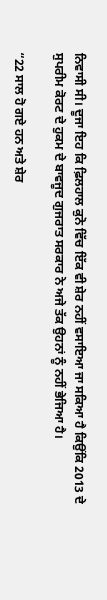ਨਿਵਾਸੀ ਸੀ। ਦੂਜਾ ਇਹ ਕਿ ਫ਼ਿਲਹਾਲ ਕੁਨੋ ਵਿੱਚ ਇੱਕ ਵੀ ਸ਼ੇਰ ਨਹੀਂ ਵਸਾਇਆ ਜਾ ਸਕਿਆ ਹੈ ਕਿਉਂਕਿ 2013 ਦੇ ਸੁਪਰੀਮ ਕੋਰਟ ਦੇ ਹੁਕਮ ਦੇ ਬਾਵਜੂਦ ਗੁਜਰਾਤ ਸਰਕਾਰ ਨੇ ਅਜੇ ਤੱਕ ਉਹਨਾਂ ਨੂੰ ਨਹੀਂ ਭੇਜਿਆ ਹੈ।

“22 ਸਾਲ ਹੋ ਗਏ ਹਨ ਅਤੇ ਸ਼ੇਰ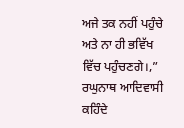ਅਜੇ ਤਕ ਨਹੀਂ ਪਹੁੰਚੇ ਅਤੇ ਨਾ ਹੀ ਭਵਿੱਖ ਵਿੱਚ ਪਹੁੰਚਣਗੇ।,” ਰਘੁਨਾਥ ਆਦਿਵਾਸੀ ਕਹਿੰਦੇ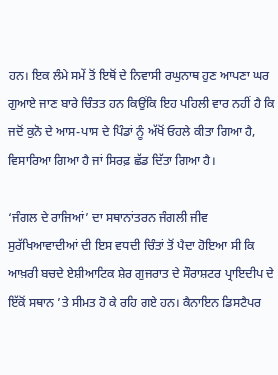ਹਨ। ਇਕ ਲੰਮੇ ਸਮੇਂ ਤੋਂ ਇਥੋਂ ਦੇ ਨਿਵਾਸੀ ਰਘੁਨਾਥ ਹੁਣ ਆਪਣਾ ਘਰ ਗੁਆਏ ਜਾਣ ਬਾਰੇ ਚਿੰਤਤ ਹਨ ਕਿਉਂਕਿ ਇਹ ਪਹਿਲੀ ਵਾਰ ਨਹੀਂ ਹੈ ਕਿ ਜਦੋਂ ਕੁਨੋ ਦੇ ਆਸ-ਪਾਸ ਦੇ ਪਿੰਡਾਂ ਨੂੰ ਅੱਖੋਂ ਓਹਲੇ ਕੀਤਾ ਗਿਆ ਹੈ, ਵਿਸਾਰਿਆ ਗਿਆ ਹੈ ਜਾਂ ਸਿਰਫ਼ ਛੱਡ ਦਿੱਤਾ ਗਿਆ ਹੈ।

‘ਜੰਗਲ ਦੇ ਰਾਜਿਆਂ’ ਦਾ ਸਥਾਨਾਂਤਰਨ ਜੰਗਲੀ ਜੀਵ ਸੁਰੱਖਿਆਵਾਦੀਆਂ ਦੀ ਇਸ ਵਧਦੀ ਚਿੰਤਾਂ ਤੋਂ ਪੈਦਾ ਹੋਇਆ ਸੀ ਕਿ ਆਖ਼ਰੀ ਬਚਦੇ ਏਸ਼ੀਆਟਿਕ ਸ਼ੇਰ ਗੁਜਰਾਤ ਦੇ ਸੌਰਾਸ਼ਟਰ ਪ੍ਰਾਇਦੀਪ ਦੇ ਇੱਕੋਂ ਸਥਾਨ ’ਤੇ ਸੀਮਤ ਹੋ ਕੇ ਰਹਿ ਗਏ ਹਨ। ਕੈਨਾਇਨ ਡਿਸਟੈਪਰ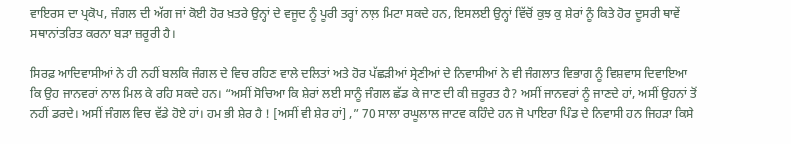ਵਾਇਰਸ ਦਾ ਪ੍ਰਕੋਪ, ਜੰਗਲ ਦੀ ਅੱਗ ਜਾਂ ਕੋਈ ਹੋਰ ਖ਼ਤਰੇ ਉਨ੍ਹਾਂ ਦੇ ਵਜੂਦ ਨੂੰ ਪੂਰੀ ਤਰ੍ਹਾਂ ਨਾਲ਼ ਮਿਟਾ ਸਕਦੇ ਹਨ, ਇਸਲਈ ਉਨ੍ਹਾਂ ਵਿੱਚੋਂ ਕੁਝ ਕੁ ਸ਼ੇਰਾਂ ਨੂੰ ਕਿਤੇ ਹੋਰ ਦੂਸਰੀ ਥਾਵੇਂ ਸਥਾਨਾਂਤਰਿਤ ਕਰਨਾ ਬੜਾ ਜ਼ਰੂਰੀ ਹੈ।

ਸਿਰਫ਼ ਆਦਿਵਾਸੀਆਂ ਨੇ ਹੀ ਨਹੀਂ ਬਲਕਿ ਜੰਗਲ ਦੇ ਵਿਚ ਰਹਿਣ ਵਾਲੇ ਦਲਿਤਾਂ ਅਤੇ ਹੋਰ ਪੱਛੜੀਆਂ ਸ੍ਰੇਣੀਆਂ ਦੇ ਨਿਵਾਸੀਆਂ ਨੇ ਵੀ ਜੰਗਲਾਤ ਵਿਭਾਗ ਨੂੰ ਵਿਸ਼ਵਾਸ ਦਿਵਾਇਆ ਕਿ ਉਹ ਜਾਨਵਰਾਂ ਨਾਲ ਮਿਲ ਕੇ ਰਹਿ ਸਕਦੇ ਹਨ। “ਅਸੀਂ ਸੋਚਿਆ ਕਿ ਸ਼ੇਰਾਂ ਲਈ ਸਾਨੂੰ ਜੰਗਲ ਛੱਡ ਕੇ ਜਾਣ ਦੀ ਕੀ ਜ਼ਰੂਰਤ ਹੈ? ਅਸੀਂ ਜਾਨਵਰਾਂ ਨੂੰ ਜਾਣਦੇ ਹਾਂ, ਅਸੀਂ ਉਹਨਾਂ ਤੋਂ ਨਹੀਂ ਡਰਦੇ। ਅਸੀਂ ਜੰਗਲ ਵਿਚ ਵੱਡੇ ਹੋਏ ਹਾਂ। ਹਮ ਭੀ ਸ਼ੇਰ ਹੈ ! [ਅਸੀਂ ਵੀ ਸ਼ੇਰ ਹਾਂ] ,” 70 ਸਾਲਾ ਰਘੂਲਾਲ ਜਾਟਵ ਕਹਿੰਦੇ ਹਨ ਜੋ ਪਾਇਰਾ ਪਿੰਡ ਦੇ ਨਿਵਾਸੀ ਹਨ ਜਿਹੜਾ ਕਿਸੇ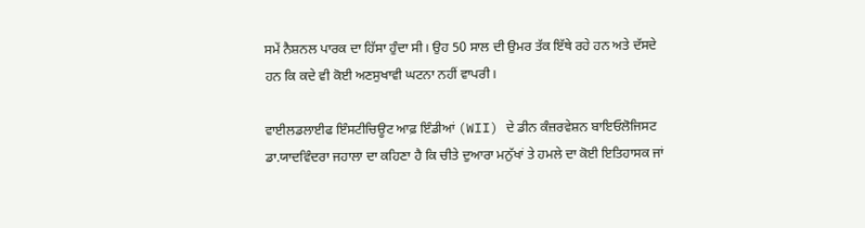ਸਮੇਂ ਨੈਸ਼ਨਲ ਪਾਰਕ ਦਾ ਹਿੱਸਾ ਹੁੰਦਾ ਸੀ। ਉਹ 50 ਸਾਲ ਦੀ ਉਮਰ ਤੱਕ ਇੱਥੇ ਰਹੇ ਹਨ ਅਤੇ ਦੱਸਦੇ ਹਨ ਕਿ ਕਦੇ ਵੀ ਕੋਈ ਅਣਸੁਖਾਵੀ ਘਟਨਾ ਨਹੀਂ ਵਾਪਰੀ।

ਵਾਈਲਡਲਾਈਫ ਇੰਸਟੀਚਿਊਟ ਆਫ਼ ਇੰਡੀਆਂ (WII) ਦੇ ਡੀਨ ਕੰਜ਼ਰਵੇਸ਼ਨ ਬਾਇਓਲੋਜਿਸਟ ਡਾ.ਯਾਦਵਿੰਦਰਾ ਜਹਾਲਾ ਦਾ ਕਹਿਣਾ ਹੈ ਕਿ ਚੀਤੇ ਦੁਆਰਾ ਮਨੁੱਖਾਂ ਤੇ ਹਮਲੇ ਦਾ ਕੋਈ ਇਤਿਹਾਸਕ ਜਾਂ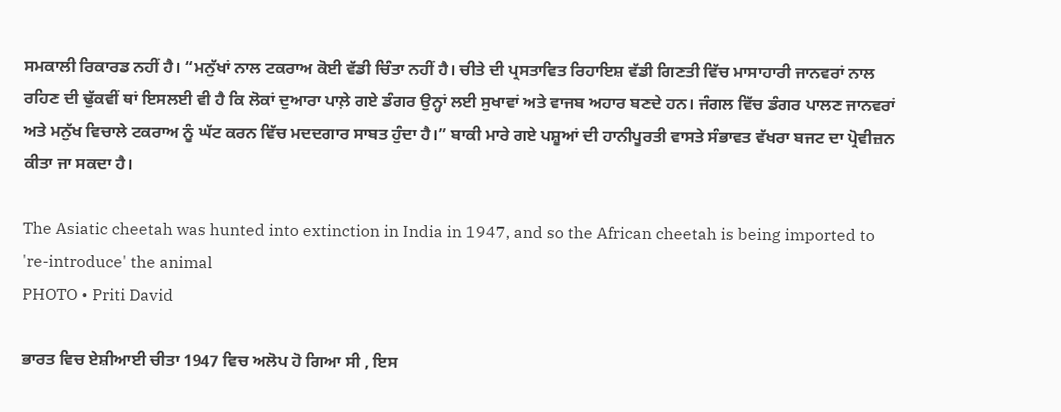ਸਮਕਾਲੀ ਰਿਕਾਰਡ ਨਹੀਂ ਹੈ। “ਮਨੁੱਖਾਂ ਨਾਲ ਟਕਰਾਅ ਕੋਈ ਵੱਡੀ ਚਿੰਤਾ ਨਹੀਂ ਹੈ। ਚੀਤੇ ਦੀ ਪ੍ਰਸਤਾਵਿਤ ਰਿਹਾਇਸ਼ ਵੱਡੀ ਗਿਣਤੀ ਵਿੱਚ ਮਾਸਾਹਾਰੀ ਜਾਨਵਰਾਂ ਨਾਲ ਰਹਿਣ ਦੀ ਢੁੱਕਵੀਂ ਥਾਂ ਇਸਲਈ ਵੀ ਹੈ ਕਿ ਲੋਕਾਂ ਦੁਆਰਾ ਪਾਲ਼ੇ ਗਏ ਡੰਗਰ ਉਨ੍ਹਾਂ ਲਈ ਸੁਖਾਵਾਂ ਅਤੇ ਵਾਜਬ ਅਹਾਰ ਬਣਦੇ ਹਨ। ਜੰਗਲ ਵਿੱਚ ਡੰਗਰ ਪਾਲਣ ਜਾਨਵਰਾਂ ਅਤੇ ਮਨੁੱਖ ਵਿਚਾਲੇ ਟਕਰਾਅ ਨੂੰ ਘੱਟ ਕਰਨ ਵਿੱਚ ਮਦਦਗਾਰ ਸਾਬਤ ਹੁੰਦਾ ਹੈ।” ਬਾਕੀ ਮਾਰੇ ਗਏ ਪਸ਼ੂਆਂ ਦੀ ਹਾਨੀਪੂਰਤੀ ਵਾਸਤੇ ਸੰਭਾਵਤ ਵੱਖਰਾ ਬਜਟ ਦਾ ਪ੍ਰੋਵੀਜ਼ਨ ਕੀਤਾ ਜਾ ਸਕਦਾ ਹੈ।

The Asiatic cheetah was hunted into extinction in India in 1947, and so the African cheetah is being imported to 're-introduce' the animal
PHOTO • Priti David

ਭਾਰਤ ਵਿਚ ਏਸ਼ੀਆਈ ਚੀਤਾ 1947 ਵਿਚ ਅਲੋਪ ਹੋ ਗਿਆ ਸੀ , ਇਸ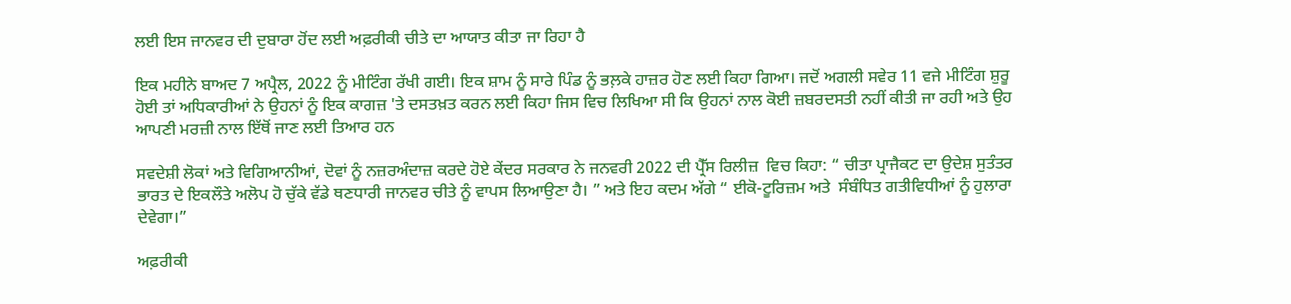ਲਈ ਇਸ ਜਾਨਵਰ ਦੀ ਦੁਬਾਰਾ ਹੋਂਦ ਲਈ ਅਫ਼ਰੀਕੀ ਚੀਤੇ ਦਾ ਆਯਾਤ ਕੀਤਾ ਜਾ ਰਿਹਾ ਹੈ

ਇਕ ਮਹੀਨੇ ਬਾਅਦ 7 ਅਪ੍ਰੈਲ, 2022 ਨੂੰ ਮੀਟਿੰਗ ਰੱਖੀ ਗਈ। ਇਕ ਸ਼ਾਮ ਨੂੰ ਸਾਰੇ ਪਿੰਡ ਨੂੰ ਭਲ਼ਕੇ ਹਾਜ਼ਰ ਹੋਣ ਲਈ ਕਿਹਾ ਗਿਆ। ਜਦੋਂ ਅਗਲੀ ਸਵੇਰ 11 ਵਜੇ ਮੀਟਿੰਗ ਸ਼ੁਰੂ ਹੋਈ ਤਾਂ ਅਧਿਕਾਰੀਆਂ ਨੇ ਉਹਨਾਂ ਨੂੰ ਇਕ ਕਾਗਜ਼ 'ਤੇ ਦਸਤਖ਼ਤ ਕਰਨ ਲਈ ਕਿਹਾ ਜਿਸ ਵਿਚ ਲਿਖਿਆ ਸੀ ਕਿ ਉਹਨਾਂ ਨਾਲ ਕੋਈ ਜ਼ਬਰਦਸਤੀ ਨਹੀਂ ਕੀਤੀ ਜਾ ਰਹੀ ਅਤੇ ਉਹ ਆਪਣੀ ਮਰਜ਼ੀ ਨਾਲ ਇੱਥੋਂ ਜਾਣ ਲਈ ਤਿਆਰ ਹਨ

ਸਵਦੇਸ਼ੀ ਲੋਕਾਂ ਅਤੇ ਵਿਗਿਆਨੀਆਂ, ਦੋਵਾਂ ਨੂੰ ਨਜ਼ਰਅੰਦਾਜ਼ ਕਰਦੇ ਹੋਏ ਕੇਂਦਰ ਸਰਕਾਰ ਨੇ ਜਨਵਰੀ 2022 ਦੀ ਪ੍ਰੈੱਸ ਰਿਲੀਜ਼  ਵਿਚ ਕਿਹਾ: “ ਚੀਤਾ ਪ੍ਰਾਜੈਕਟ ਦਾ ਉਦੇਸ਼ ਸੁਤੰਤਰ ਭਾਰਤ ਦੇ ਇਕਲੌਤੇ ਅਲੋਪ ਹੋ ਚੁੱਕੇ ਵੱਡੇ ਥਣਧਾਰੀ ਜਾਨਵਰ ਚੀਤੇ ਨੂੰ ਵਾਪਸ ਲਿਆਉਣਾ ਹੈ। ” ਅਤੇ ਇਹ ਕਦਮ ਅੱਗੇ “ ਈਕੋ-ਟੂਰਿਜ਼ਮ ਅਤੇ  ਸੰਬੰਧਿਤ ਗਤੀਵਿਧੀਆਂ ਨੂੰ ਹੁਲਾਰਾ ਦੇਵੇਗਾ।”

ਅਫ਼ਰੀਕੀ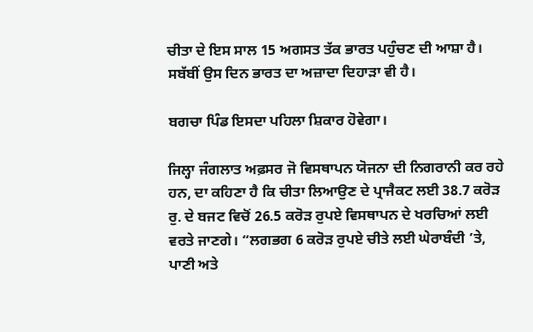ਚੀਤਾ ਦੇ ਇਸ ਸਾਲ 15 ਅਗਸਤ ਤੱਕ ਭਾਰਤ ਪਹੁੰਚਣ ਦੀ ਆਸ਼ਾ ਹੈ। ਸਬੱਬੀਂ ਉਸ ਦਿਨ ਭਾਰਤ ਦਾ ਅਜ਼ਾਦਾ ਦਿਹਾੜਾ ਵੀ ਹੈ।

ਬਗਚਾ ਪਿੰਡ ਇਸਦਾ ਪਹਿਲਾ ਸ਼ਿਕਾਰ ਹੋਵੇਗਾ।

ਜਿਲ੍ਹਾ ਜੰਗਲਾਤ ਅਫ਼ਸਰ ਜੋ ਵਿਸਥਾਪਨ ਯੋਜਨਾ ਦੀ ਨਿਗਰਾਨੀ ਕਰ ਰਹੇ ਹਨ, ਦਾ ਕਹਿਣਾ ਹੈ ਕਿ ਚੀਤਾ ਲਿਆਉਣ ਦੇ ਪ੍ਰਾਜੈਕਟ ਲਈ 38.7 ਕਰੋੜ ਰੁ. ਦੇ ਬਜਟ ਵਿਚੋਂ 26.5 ਕਰੋੜ ਰੁਪਏ ਵਿਸਥਾਪਨ ਦੇ ਖਰਚਿਆਂ ਲਈ ਵਰਤੇ ਜਾਣਗੇ। “ਲਗਭਗ 6 ਕਰੋੜ ਰੁਪਏ ਚੀਤੇ ਲਈ ਘੇਰਾਬੰਦੀ ’ਤੇ, ਪਾਣੀ ਅਤੇ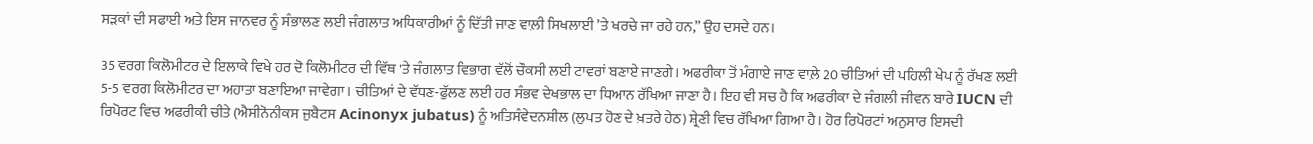ਸੜਕਾਂ ਦੀ ਸਫਾਈ ਅਤੇ ਇਸ ਜਾਨਵਰ ਨੂੰ ਸੰਭਾਲਣ ਲਈ ਜੰਗਲਾਤ ਅਧਿਕਾਰੀਆਂ ਨੂੰ ਦਿੱਤੀ ਜਾਣ ਵਾਲ਼ੀ ਸਿਖਲਾਈ ’ਤੇ ਖਰਚੇ ਜਾ ਰਹੇ ਹਨ,” ਉਹ ਦਸਦੇ ਹਨ।

35 ਵਰਗ ਕਿਲੋਮੀਟਰ ਦੇ ਇਲਾਕੇ ਵਿਖੇ ਹਰ ਦੋ ਕਿਲੋਮੀਟਰ ਦੀ ਵਿੱਥ 'ਤੇ ਜੰਗਲਾਤ ਵਿਭਾਗ ਵੱਲੋਂ ਚੌਕਸੀ ਲਈ ਟਾਵਰਾਂ ਬਣਾਏ ਜਾਣਗੇ। ਅਫਰੀਕਾ ਤੋਂ ਮੰਗਾਏ ਜਾਣ ਵਾਲ਼ੇ 20 ਚੀਤਿਆਂ ਦੀ ਪਹਿਲੀ ਖੇਪ ਨੂੰ ਰੱਖਣ ਲਈ 5-5 ਵਰਗ ਕਿਲੋਮੀਟਰ ਦਾ ਅਹਾਤਾ ਬਣਾਇਆ ਜਾਵੇਗਾ। ਚੀਤਿਆਂ ਦੇ ਵੱਧਣ-ਫੁੱਲਣ ਲਈ ਹਰ ਸੰਭਵ ਦੇਖਭਾਲ ਦਾ ਧਿਆਨ ਰੱਖਿਆ ਜਾਣਾ ਹੈ। ਇਹ ਵੀ ਸਚ ਹੈ ਕਿ ਅਫਰੀਕਾ ਦੇ ਜੰਗਲੀ ਜੀਵਨ ਬਾਰੇ IUCN ਦੀ ਰਿਪੋਰਟ ਵਿਚ ਅਫਰੀਕੀ ਚੀਤੇ (ਐਸੀਨੋਨੀਕਸ ਜੁਬੈਟਸ Acinonyx jubatus) ਨੂੰ ਅਤਿਸੰਵੇਦਨਸ਼ੀਲ (ਲੁਪਤ ਹੋਣ ਦੇ ਖ਼ਤਰੇ ਹੇਠ) ਸ਼੍ਰੇਣੀ ਵਿਚ ਰੱਖਿਆ ਗਿਆ ਹੈ। ਹੋਰ ਰਿਪੋਰਟਾਂ ਅਨੁਸਾਰ ਇਸਦੀ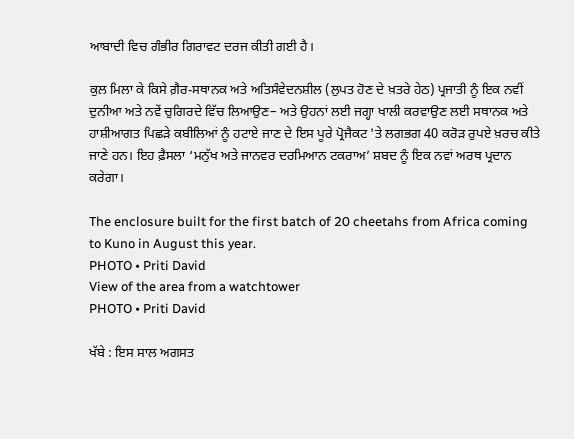ਆਬਾਦੀ ਵਿਚ ਗੰਭੀਰ ਗਿਰਾਵਟ ਦਰਜ ਕੀਤੀ ਗਈ ਹੈ।

ਕੁਲ ਮਿਲਾ ਕੇ ਕਿਸੇ ਗ਼ੈਰ-ਸਥਾਨਕ ਅਤੇ ਅਤਿਸੰਵੇਦਨਸ਼ੀਲ (ਲੁਪਤ ਹੋਣ ਦੇ ਖ਼ਤਰੇ ਹੇਠ) ਪ੍ਰਜਾਤੀ ਨੂੰ ਇਕ ਨਵੀਂ ਦੁਨੀਆ ਅਤੇ ਨਵੇਂ ਚੁਗਿਰਦੇ ਵਿੱਚ ਲਿਆਉਣ– ਅਤੇ ਉਹਨਾਂ ਲਈ ਜਗ੍ਹਾ ਖਾਲੀ ਕਰਵਾਉਣ ਲਈ ਸਥਾਨਕ ਅਤੇ ਹਾਸ਼ੀਆਗਤ ਪਿਛੜੇ ਕਬੀਲਿਆਂ ਨੂੰ ਹਟਾਏ ਜਾਣ ਦੇ ਇਸ ਪੂਰੇ ਪ੍ਰੋਜੈਕਟ 'ਤੇ ਲਗਭਗ 40 ਕਰੋੜ ਰੁਪਏ ਖ਼ਰਚ ਕੀਤੇ ਜਾਣੇ ਹਨ। ਇਹ ਫ਼ੈਸਲਾ ‘ਮਨੁੱਖ ਅਤੇ ਜਾਨਵਰ ਦਰਮਿਆਨ ਟਕਰਾਅ’ ਸ਼ਬਦ ਨੂੰ ਇਕ ਨਵਾਂ ਅਰਥ ਪ੍ਰਦਾਨ ਕਰੇਗਾ।

The enclosure built for the first batch of 20 cheetahs from Africa coming to Kuno in August this year.
PHOTO • Priti David
View of the area from a watchtower
PHOTO • Priti David

ਖੱਬੇ : ਇਸ ਸਾਲ ਅਗਸਤ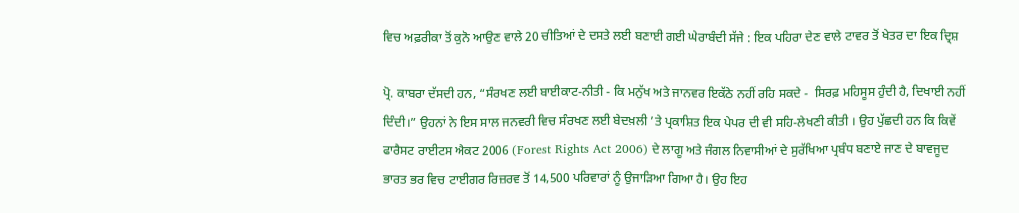ਵਿਚ ਅਫ਼ਰੀਕਾ ਤੋਂ ਕੁਨੋ ਆਉਣ ਵਾਲੇ 20 ਚੀਤਿਆਂ ਦੇ ਦਸਤੇ ਲਈ ਬਣਾਈ ਗਈ ਘੇਰਾਬੰਦੀ ਸੱਜੇ : ਇਕ ਪਹਿਰਾ ਦੇਣ ਵਾਲੇ ਟਾਵਰ ਤੋਂ ਖੇਤਰ ਦਾ ਇਕ ਦ੍ਰਿਸ਼

ਪ੍ਰੋ. ਕਾਬਰਾ ਦੱਸਦੀ ਹਨ, “ਸੰਰਖਣ ਲਈ ਬਾਈਕਾਟ-ਨੀਤੀ - ਕਿ ਮਨੁੱਖ ਅਤੇ ਜਾਨਵਰ ਇਕੱਠੇ ਨਹੀਂ ਰਹਿ ਸਕਦੇ -  ਸਿਰਫ਼ ਮਹਿਸੂਸ ਹੁੰਦੀ ਹੈ, ਦਿਖਾਈ ਨਹੀਂ ਦਿੰਦੀ।” ਉਹਨਾਂ ਨੇ ਇਸ ਸਾਲ ਜਨਵਰੀ ਵਿਚ ਸੰਰਖਣ ਲਈ ਬੇਦਖ਼ਲੀ ’ਤੇ ਪ੍ਰਕਾਸ਼ਿਤ ਇਕ ਪੇਪਰ ਦੀ ਵੀ ਸਹਿ-ਲੇਖਣੀ ਕੀਤੀ । ਉਹ ਪੁੱਛਦੀ ਹਨ ਕਿ ਕਿਵੇਂ ਫਾਰੈਸਟ ਰਾਈਟਸ ਐਕਟ 2006 (Forest Rights Act 2006) ਦੇ ਲਾਗੂ ਅਤੇ ਜੰਗਲ ਨਿਵਾਸੀਆਂ ਦੇ ਸੁਰੱਖਿਆ ਪ੍ਰਬੰਧ ਬਣਾਏ ਜਾਣ ਦੇ ਬਾਵਜੂਦ ਭਾਰਤ ਭਰ ਵਿਚ ਟਾਈਗਰ ਰਿਜ਼ਰਵ ਤੋਂ 14,500 ਪਰਿਵਾਰਾਂ ਨੂੰ ਉਜਾੜਿਆ ਗਿਆ ਹੈ। ਉਹ ਇਹ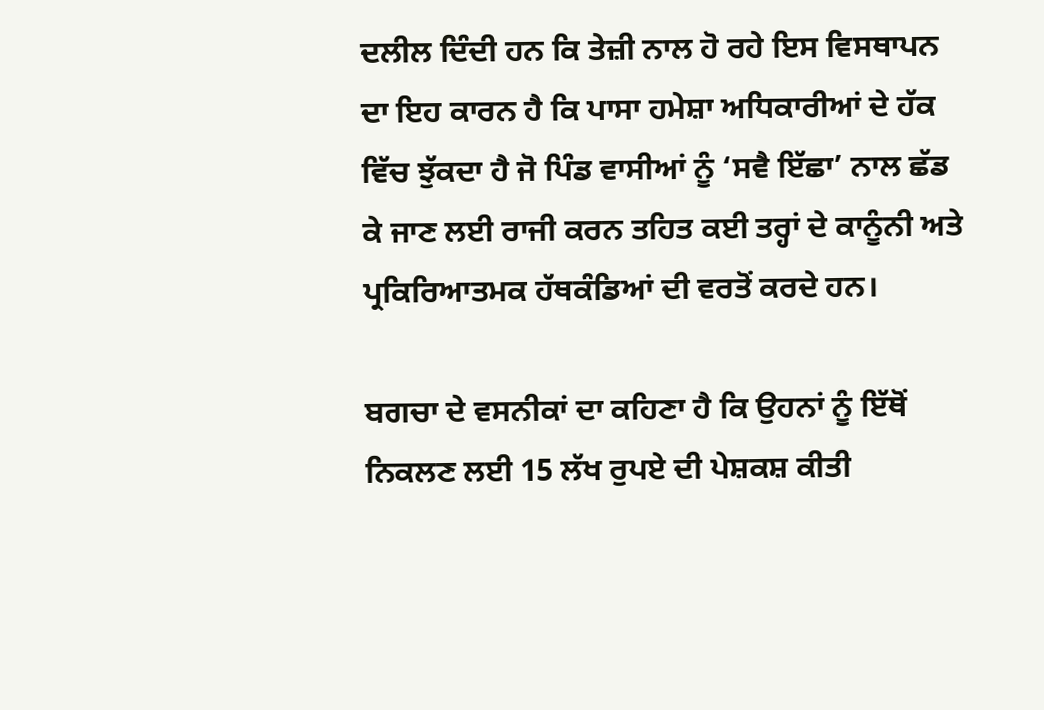ਦਲੀਲ ਦਿੰਦੀ ਹਨ ਕਿ ਤੇਜ਼ੀ ਨਾਲ ਹੋ ਰਹੇ ਇਸ ਵਿਸਥਾਪਨ ਦਾ ਇਹ ਕਾਰਨ ਹੈ ਕਿ ਪਾਸਾ ਹਮੇਸ਼ਾ ਅਧਿਕਾਰੀਆਂ ਦੇ ਹੱਕ ਵਿੱਚ ਝੁੱਕਦਾ ਹੈ ਜੋ ਪਿੰਡ ਵਾਸੀਆਂ ਨੂੰ ‘ਸਵੈ ਇੱਛਾ’ ਨਾਲ ਛੱਡ ਕੇ ਜਾਣ ਲਈ ਰਾਜੀ ਕਰਨ ਤਹਿਤ ਕਈ ਤਰ੍ਹਾਂ ਦੇ ਕਾਨੂੰਨੀ ਅਤੇ ਪ੍ਰਕਿਰਿਆਤਮਕ ਹੱਥਕੰਡਿਆਂ ਦੀ ਵਰਤੋਂ ਕਰਦੇ ਹਨ।

ਬਗਚਾ ਦੇ ਵਸਨੀਕਾਂ ਦਾ ਕਹਿਣਾ ਹੈ ਕਿ ਉਹਨਾਂ ਨੂੰ ਇੱਥੋਂ ਨਿਕਲਣ ਲਈ 15 ਲੱਖ ਰੁਪਏ ਦੀ ਪੇਸ਼ਕਸ਼ ਕੀਤੀ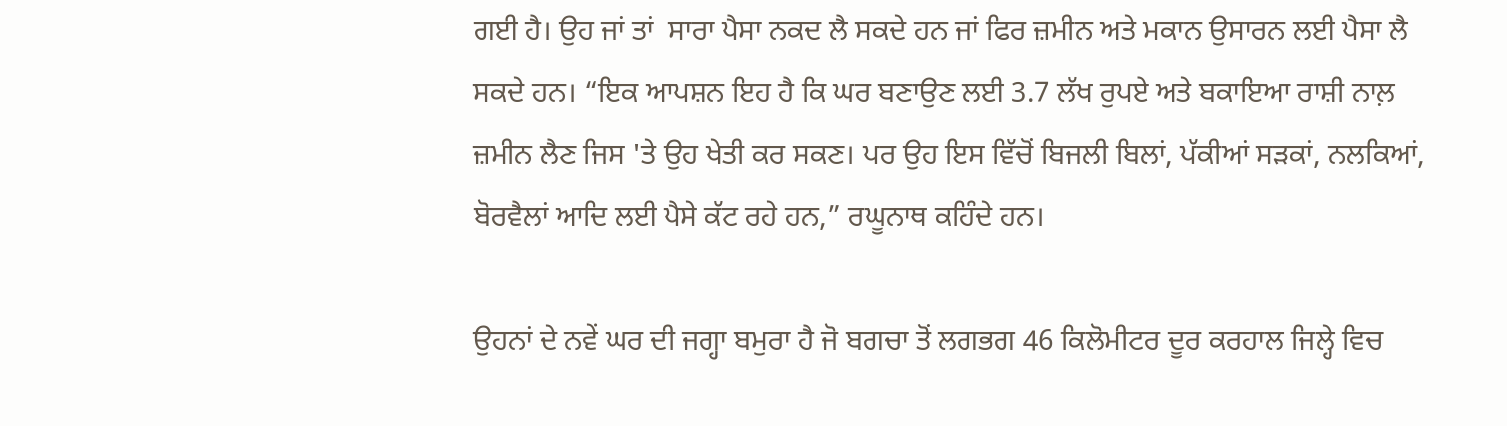ਗਈ ਹੈ। ਉਹ ਜਾਂ ਤਾਂ  ਸਾਰਾ ਪੈਸਾ ਨਕਦ ਲੈ ਸਕਦੇ ਹਨ ਜਾਂ ਫਿਰ ਜ਼ਮੀਨ ਅਤੇ ਮਕਾਨ ਉਸਾਰਨ ਲਈ ਪੈਸਾ ਲੈ ਸਕਦੇ ਹਨ। “ਇਕ ਆਪਸ਼ਨ ਇਹ ਹੈ ਕਿ ਘਰ ਬਣਾਉਣ ਲਈ 3.7 ਲੱਖ ਰੁਪਏ ਅਤੇ ਬਕਾਇਆ ਰਾਸ਼ੀ ਨਾਲ਼ ਜ਼ਮੀਨ ਲੈਣ ਜਿਸ 'ਤੇ ਉਹ ਖੇਤੀ ਕਰ ਸਕਣ। ਪਰ ਉਹ ਇਸ ਵਿੱਚੋਂ ਬਿਜਲੀ ਬਿਲਾਂ, ਪੱਕੀਆਂ ਸੜਕਾਂ, ਨਲਕਿਆਂ, ਬੋਰਵੈਲਾਂ ਆਦਿ ਲਈ ਪੈਸੇ ਕੱਟ ਰਹੇ ਹਨ,” ਰਘੂਨਾਥ ਕਹਿੰਦੇ ਹਨ।

ਉਹਨਾਂ ਦੇ ਨਵੇਂ ਘਰ ਦੀ ਜਗ੍ਹਾ ਬਮੁਰਾ ਹੈ ਜੋ ਬਗਚਾ ਤੋਂ ਲਗਭਗ 46 ਕਿਲੋਮੀਟਰ ਦੂਰ ਕਰਹਾਲ ਜਿਲ੍ਹੇ ਵਿਚ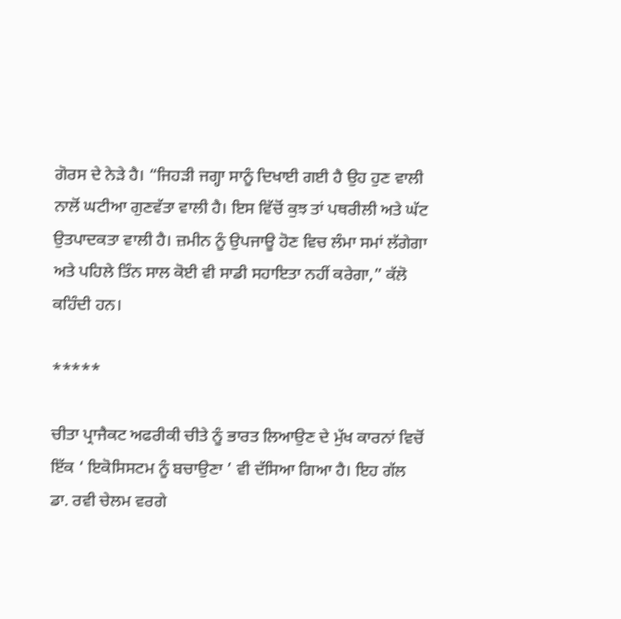ਗੋਰਸ ਦੇ ਨੇੜੇ ਹੈ। “ਜਿਹੜੀ ਜਗ੍ਹਾ ਸਾਨੂੰ ਦਿਖਾਈ ਗਈ ਹੈ ਉਹ ਹੁਣ ਵਾਲੀ ਨਾਲੋਂ ਘਟੀਆ ਗੁਣਵੱਤਾ ਵਾਲੀ ਹੈ। ਇਸ ਵਿੱਚੋਂ ਕੁਝ ਤਾਂ ਪਥਰੀਲੀ ਅਤੇ ਘੱਟ ਉਤਪਾਦਕਤਾ ਵਾਲੀ ਹੈ। ਜ਼ਮੀਨ ਨੂੰ ਉਪਜਾਊ ਹੋਣ ਵਿਚ ਲੰਮਾ ਸਮਾਂ ਲੱਗੇਗਾ ਅਤੇ ਪਹਿਲੇ ਤਿੰਨ ਸਾਲ ਕੋਈ ਵੀ ਸਾਡੀ ਸਹਾਇਤਾ ਨਹੀਂ ਕਰੇਗਾ,” ਕੱਲੋ ਕਹਿੰਦੀ ਹਨ।

*****

ਚੀਤਾ ਪ੍ਰਾਜੈਕਟ ਅਫਰੀਕੀ ਚੀਤੇ ਨੂੰ ਭਾਰਤ ਲਿਆਉਣ ਦੇ ਮੁੱਖ ਕਾਰਨਾਂ ਵਿਚੋਂ ਇੱਕ ‘ ਇਕੋਸਿਸਟਮ ਨੂੰ ਬਚਾਉਣਾ ’ ਵੀ ਦੱਸਿਆ ਗਿਆ ਹੈ। ਇਹ ਗੱਲ ਡਾ. ਰਵੀ ਚੇਲਮ ਵਰਗੇ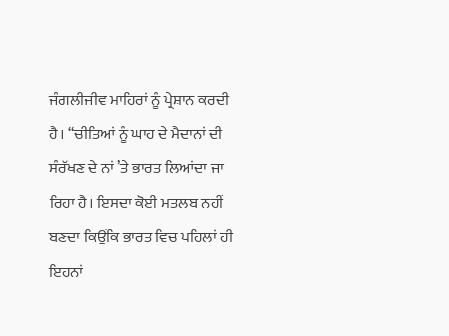ਜੰਗਲੀਜੀਵ ਮਾਹਿਰਾਂ ਨੂੰ ਪ੍ਰੇਸ਼ਾਨ ਕਰਦੀ ਹੈ। “ਚੀਤਿਆਂ ਨੂੰ ਘਾਹ ਦੇ ਮੈਦਾਨਾਂ ਦੀ ਸੰਰੱਖਣ ਦੇ ਨਾਂ ’ਤੇ ਭਾਰਤ ਲਿਆਂਦਾ ਜਾ ਰਿਹਾ ਹੈ। ਇਸਦਾ ਕੋਈ ਮਤਲਬ ਨਹੀਂ ਬਣਦਾ ਕਿਉਂਕਿ ਭਾਰਤ ਵਿਚ ਪਹਿਲਾਂ ਹੀ ਇਹਨਾਂ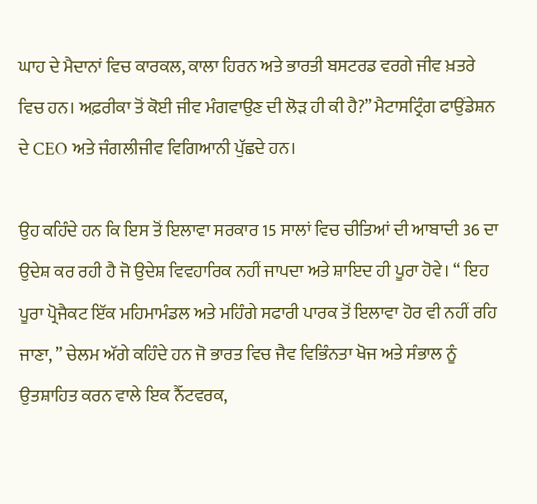ਘਾਹ ਦੇ ਮੈਦਾਨਾਂ ਵਿਚ ਕਾਰਕਲ, ਕਾਲਾ ਹਿਰਨ ਅਤੇ ਭਾਰਤੀ ਬਸਟਰਡ ਵਰਗੇ ਜੀਵ ਖ਼ਤਰੇ ਵਿਚ ਹਨ। ਅਫ਼ਰੀਕਾ ਤੋਂ ਕੋਈ ਜੀਵ ਮੰਗਵਾਉਣ ਦੀ ਲੋੜ ਹੀ ਕੀ ਹੈ?” ਮੈਟਾਸਟ੍ਰਿੰਗ ਫਾਉਂਡੇਸ਼ਨ ਦੇ CEO ਅਤੇ ਜੰਗਲੀਜੀਵ ਵਿਗਿਆਨੀ ਪੁੱਛਦੇ ਹਨ।

ਉਹ ਕਹਿੰਦੇ ਹਨ ਕਿ ਇਸ ਤੋਂ ਇਲਾਵਾ ਸਰਕਾਰ 15 ਸਾਲਾਂ ਵਿਚ ਚੀਤਿਆਂ ਦੀ ਆਬਾਦੀ 36 ਦਾ ਉਦੇਸ਼ ਕਰ ਰਹੀ ਹੈ ਜੋ ਉਦੇਸ਼ ਵਿਵਹਾਰਿਕ ਨਹੀਂ ਜਾਪਦਾ ਅਤੇ ਸ਼ਾਇਦ ਹੀ ਪੂਰਾ ਹੋਵੇ। “ ਇਹ ਪੂਰਾ ਪ੍ਰੋਜੈਕਟ ਇੱਕ ਮਹਿਮਾਮੰਡਲ ਅਤੇ ਮਹਿੰਗੇ ਸਫਾਰੀ ਪਾਰਕ ਤੋਂ ਇਲਾਵਾ ਹੋਰ ਵੀ ਨਹੀਂ ਰਹਿ ਜਾਣਾ, ” ਚੇਲਮ ਅੱਗੇ ਕਹਿੰਦੇ ਹਨ ਜੋ ਭਾਰਤ ਵਿਚ ਜੈਵ ਵਿਭਿੰਨਤਾ ਖੋਜ ਅਤੇ ਸੰਭਾਲ ਨੂੰ ਉਤਸ਼ਾਹਿਤ ਕਰਨ ਵਾਲੇ ਇਕ ਨੈੱਟਵਰਕ,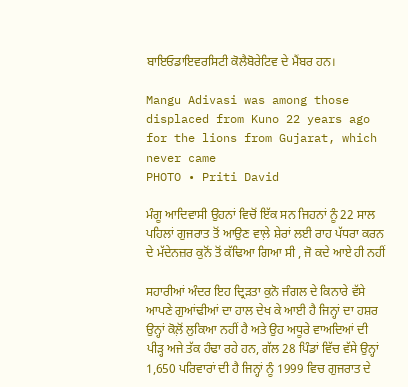ਬਾਇਓਡਾਇਵਰਸਿਟੀ ਕੋਲੈਬੋਰੇਟਿਵ ਦੇ ਮੈਂਬਰ ਹਨ।

Mangu Adivasi was among those displaced from Kuno 22 years ago for the lions from Gujarat, which never came
PHOTO • Priti David

ਮੰਗੂ ਆਦਿਵਾਸੀ ਉਹਨਾਂ ਵਿਚੋਂ ਇੱਕ ਸਨ ਜਿਹਨਾਂ ਨੂੰ 22 ਸਾਲ ਪਹਿਲਾਂ ਗੁਜਰਾਤ ਤੋਂ ਆਉਣ ਵਾਲ਼ੇ ਸ਼ੇਰਾਂ ਲਈ ਰਾਹ ਪੱਧਰਾ ਕਰਨ ਦੇ ਮੱਦੇਨਜ਼ਰ ਕੁਨੋਂ ਤੋਂ ਕੱਢਿਆ ਗਿਆ ਸੀ , ਜੋ ਕਦੇ ਆਏ ਹੀ ਨਹੀਂ

ਸਹਾਰੀਆਂ ਅੰਦਰ ਇਹ ਦ੍ਰਿੜਤਾ ਕੁਨੋ ਜੰਗਲ ਦੇ ਕਿਨਾਰੇ ਵੱਸੇ ਆਪਣੇ ਗੁਆਂਢੀਆਂ ਦਾ ਹਾਲ ਦੇਖ ਕੇ ਆਈ ਹੈ ਜਿਨ੍ਹਾਂ ਦਾ ਹਸ਼ਰ ਉਨ੍ਹਾਂ ਕੋਲ਼ੋਂ ਲੁਕਿਆ ਨਹੀਂ ਹੈ ਅਤੇ ਉਹ ਅਧੂਰੇ ਵਾਅਦਿਆਂ ਦੀ ਪੀੜ੍ਹ ਅਜੇ ਤੱਕ ਹੰਢਾ ਰਹੇ ਹਨ, ਗੱਲ 28 ਪਿੰਡਾਂ ਵਿੱਚ ਵੱਸੇ ਉਨ੍ਹਾਂ 1,650 ਪਰਿਵਾਰਾਂ ਦੀ ਹੈ ਜਿਨ੍ਹਾਂ ਨੂੰ 1999 ਵਿਚ ਗੁਜਰਾਤ ਦੇ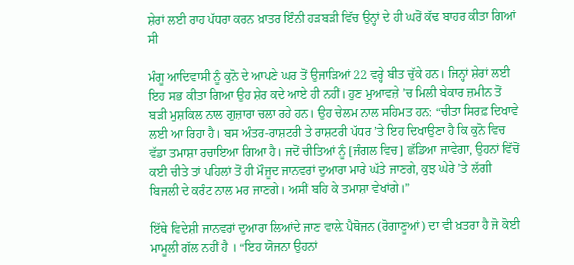ਸ਼ੇਰਾਂ ਲਈ ਰਾਹ ਪੱਧਰਾ ਕਰਨ ਖ਼ਾਤਰ ਇੰਨੀ ਹੜਬੜੀ ਵਿੱਚ ਉਨ੍ਹਾਂ ਦੇ ਹੀ ਘਰੋਂ ਕੱਢ ਬਾਹਰ ਕੀਤਾ ਗਿਆਂ ਸੀ

ਮੰਗੂ ਆਦਿਵਾਸੀ ਨੂੰ ਕੁਨੋ ਦੇ ਆਪਣੇ ਘਰ ਤੋਂ ਉਜਾੜਿਆਂ 22 ਵਰ੍ਹੇ ਬੀਤ ਚੁੱਕੇ ਹਨ। ਜਿਨ੍ਹਾਂ ਸ਼ੇਰਾਂ ਲਈ ਇਹ ਸਭ ਕੀਤਾ ਗਿਆ ਉਹ ਸ਼ੇਰ ਕਦੇ ਆਏ ਹੀ ਨਹੀਂ। ਹੁਣ ਮੁਆਵਜ਼ੇ ’ਚ ਮਿਲੀ ਬੇਕਾਰ ਜ਼ਮੀਨ ਤੋਂ  ਬੜੀ ਮੁਸ਼ਕਿਲ ਨਾਲ ਗੁਜ਼ਾਰਾ ਚਲਾ ਰਹੇ ਹਨ। ਉਹ ਚੇਲਮ ਨਾਲ ਸਹਿਮਤ ਹਨ: “ਚੀਤਾ ਸਿਰਫ਼ ਦਿਖਾਵੇ ਲਈ ਆ ਰਿਹਾ ਹੈ। ਬਸ ਅੰਤਰ-ਰਾਸ਼ਟਰੀ ਤੇ ਰਾਸ਼ਟਰੀ ਪੱਧਰ ’ਤੇ ਇਹ ਦਿਖਾਉਣਾ ਹੈ ਕਿ ਕੁਨੋ ਵਿਚ ਵੱਡਾ ਤਮਾਸ਼ਾ ਰਚਾਇਆ ਗਿਆ ਹੈ। ਜਦੋਂ ਚੀਤਿਆਂ ਨੂੰ [ਜੰਗਲ ਵਿਚ] ਛੱਡਿਆ ਜਾਵੇਗਾ, ਉਹਨਾਂ ਵਿੱਚੋਂ ਕਈ ਚੀਤੇ ਤਾਂ ਪਹਿਲਾਂ ਤੋਂ ਹੀ ਮੌਜੂਦ ਜਾਨਵਰਾਂ ਦੁਆਰਾ ਮਾਰੇ ਘੱਤੇ ਜਾਣਗੇ, ਕੁਝ ਘੇਰੇ ’ਤੇ ਲੱਗੀ ਬਿਜਲੀ ਦੇ ਕਰੰਟ ਨਾਲ ਮਰ ਜਾਣਗੇ। ਅਸੀਂ ਬਹਿ ਕੇ ਤਮਾਸ਼ਾ ਵੇਖਾਂਗੇ।”

ਇੱਥੇ ਵਿਦੇਸ਼ੀ ਜਾਨਵਰਾਂ ਦੁਆਰਾ ਲਿਆਂਦੇ ਜਾਣ ਵਾਲ਼ੇ ਪੈਥੋਜਨ (ਰੋਗਾਣੂਆਂ) ਦਾ ਵੀ ਖ਼ਤਰਾ ਹੈ ਜੋ ਕੋਈ ਮਾਮੂਲੀ ਗੱਲ ਨਹੀਂ ਹੈ । “ਇਹ ਯੋਜਨਾ ਉਹਨਾਂ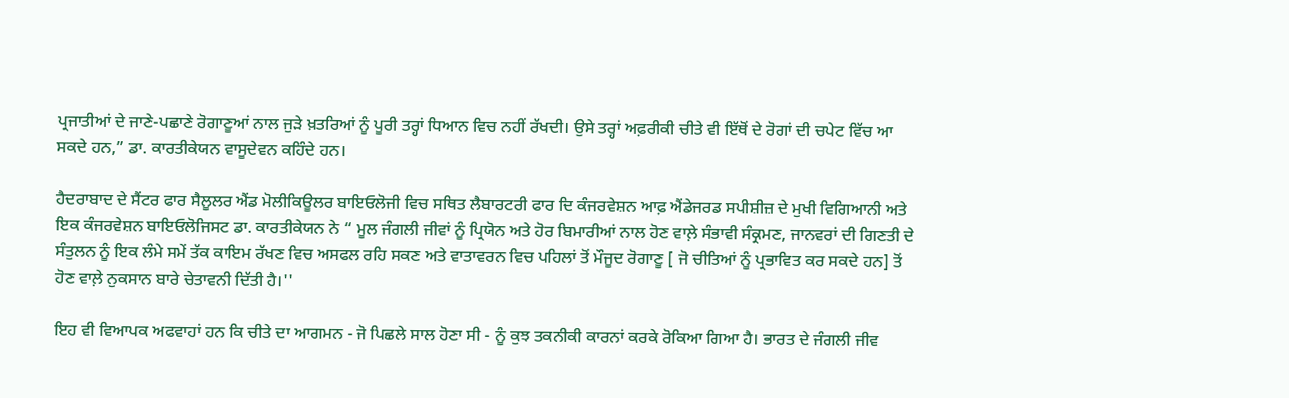ਪ੍ਰਜਾਤੀਆਂ ਦੇ ਜਾਣੇ-ਪਛਾਣੇ ਰੋਗਾਣੂਆਂ ਨਾਲ ਜੁੜੇ ਖ਼ਤਰਿਆਂ ਨੂੰ ਪੂਰੀ ਤਰ੍ਹਾਂ ਧਿਆਨ ਵਿਚ ਨਹੀਂ ਰੱਖਦੀ। ਉਸੇ ਤਰ੍ਹਾਂ ਅਫ਼ਰੀਕੀ ਚੀਤੇ ਵੀ ਇੱਥੋਂ ਦੇ ਰੋਗਾਂ ਦੀ ਚਪੇਟ ਵਿੱਚ ਆ ਸਕਦੇ ਹਨ,” ਡਾ. ਕਾਰਤੀਕੇਯਨ ਵਾਸੂਦੇਵਨ ਕਹਿੰਦੇ ਹਨ।

ਹੈਦਰਾਬਾਦ ਦੇ ਸੈਂਟਰ ਫਾਰ ਸੈਲੂਲਰ ਐਂਡ ਮੋਲੀਕਿਊਲਰ ਬਾਇਓਲੋਜੀ ਵਿਚ ਸਥਿਤ ਲੈਬਾਰਟਰੀ ਫਾਰ ਦਿ ਕੰਜਰਵੇਸ਼ਨ ਆਫ਼ ਐਂਡੇਜਰਡ ਸਪੀਸ਼ੀਜ਼ ਦੇ ਮੁਖੀ ਵਿਗਿਆਨੀ ਅਤੇ ਇਕ ਕੰਜਰਵੇਸ਼ਨ ਬਾਇਓਲੋਜਿਸਟ ਡਾ. ਕਾਰਤੀਕੇਯਨ ਨੇ “ ਮੂਲ ਜੰਗਲੀ ਜੀਵਾਂ ਨੂੰ ਪ੍ਰਿਯੋਨ ਅਤੇ ਹੋਰ ਬਿਮਾਰੀਆਂ ਨਾਲ ਹੋਣ ਵਾਲ਼ੇ ਸੰਭਾਵੀ ਸੰਕ੍ਰਮਣ, ਜਾਨਵਰਾਂ ਦੀ ਗਿਣਤੀ ਦੇ ਸੰਤੁਲਨ ਨੂੰ ਇਕ ਲੰਮੇ ਸਮੇਂ ਤੱਕ ਕਾਇਮ ਰੱਖਣ ਵਿਚ ਅਸਫਲ ਰਹਿ ਸਕਣ ਅਤੇ ਵਾਤਾਵਰਨ ਵਿਚ ਪਹਿਲਾਂ ਤੋਂ ਮੌਜੂਦ ਰੋਗਾਣੂ [ ਜੋ ਚੀਤਿਆਂ ਨੂੰ ਪ੍ਰਭਾਵਿਤ ਕਰ ਸਕਦੇ ਹਨ] ਤੋਂ ਹੋਣ ਵਾਲ਼ੇ ਨੁਕਸਾਨ ਬਾਰੇ ਚੇਤਾਵਨੀ ਦਿੱਤੀ ਹੈ।''

ਇਹ ਵੀ ਵਿਆਪਕ ਅਫਵਾਹਾਂ ਹਨ ਕਿ ਚੀਤੇ ਦਾ ਆਗਮਨ - ਜੋ ਪਿਛਲੇ ਸਾਲ ਹੋਣਾ ਸੀ - ਨੂੰ ਕੁਝ ਤਕਨੀਕੀ ਕਾਰਨਾਂ ਕਰਕੇ ਰੋਕਿਆ ਗਿਆ ਹੈ। ਭਾਰਤ ਦੇ ਜੰਗਲੀ ਜੀਵ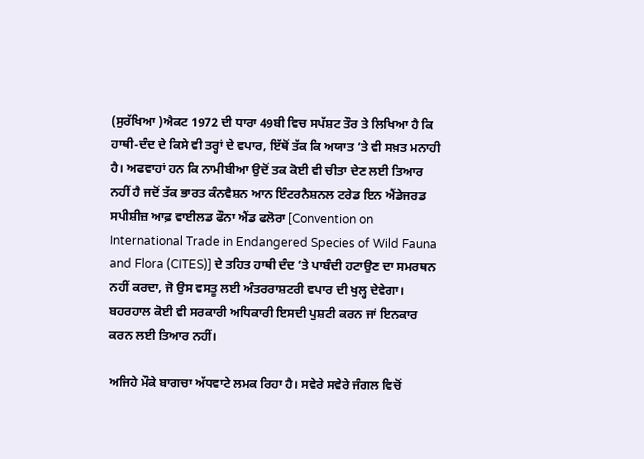(ਸੁਰੱਖਿਆ )ਐਕਟ 1972 ਦੀ ਧਾਰਾ 49ਬੀ ਵਿਚ ਸਪੱਸ਼ਟ ਤੌਰ ਤੇ ਲਿਖਿਆ ਹੈ ਕਿ ਹਾਥੀ-ਦੰਦ ਦੇ ਕਿਸੇ ਵੀ ਤਰ੍ਹਾਂ ਦੇ ਵਪਾਰ, ਇੱਥੋਂ ਤੱਕ ਕਿ ਅਯਾਤ ’ਤੇ ਵੀ ਸਖ਼ਤ ਮਨਾਹੀ ਹੈ। ਅਫਵਾਹਾਂ ਹਨ ਕਿ ਨਾਮੀਬੀਆ ਉਦੋਂ ਤਕ ਕੋਈ ਵੀ ਚੀਤਾ ਦੇਣ ਲਈ ਤਿਆਰ ਨਹੀਂ ਹੈ ਜਦੋਂ ਤੱਕ ਭਾਰਤ ਕੰਨਵੈਸ਼ਨ ਆਨ ਇੰਟਰਨੈਸ਼ਨਲ ਟਰੇਡ ਇਨ ਐਂਡੇਜਰਡ ਸਪੀਸ਼ੀਜ਼ ਆਫ਼ ਵਾਈਲਡ ਫੌਨਾ ਐਂਡ ਫਲੋਰਾ [Convention on International Trade in Endangered Species of Wild Fauna and Flora (CITES)] ਦੇ ਤਹਿਤ ਹਾਥੀ ਦੰਦ ’ਤੇ ਪਾਬੰਦੀ ਹਟਾਉਣ ਦਾ ਸਮਰਥਨ ਨਹੀਂ ਕਰਦਾ, ਜੋ ਉਸ ਵਸਤੂ ਲਈ ਅੰਤਰਰਾਸ਼ਟਰੀ ਵਪਾਰ ਦੀ ਖੁਲ੍ਹ ਦੇਵੇਗਾ। ਬਹਰਹਾਲ ਕੋਈ ਵੀ ਸਰਕਾਰੀ ਅਧਿਕਾਰੀ ਇਸਦੀ ਪੁਸ਼ਟੀ ਕਰਨ ਜਾਂ ਇਨਕਾਰ ਕਰਨ ਲਈ ਤਿਆਰ ਨਹੀਂ।

ਅਜਿਹੇ ਮੌਕੇ ਬਾਗਚਾ ਅੱਧਵਾਟੇ ਲਮਕ ਰਿਹਾ ਹੈ। ਸਵੇਰੇ ਸਵੇਰੇ ਜੰਗਲ ਵਿਚੋਂ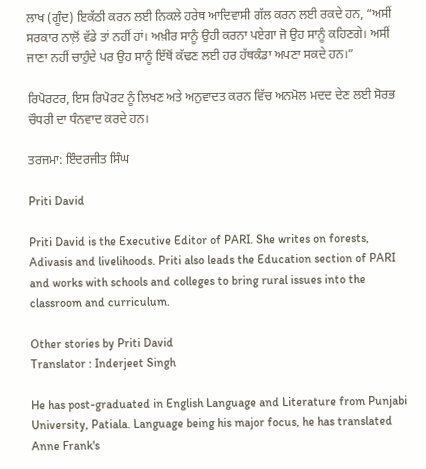ਲਾਖ (ਗੂੰਦ) ਇਕੱਠੀ ਕਰਨ ਲਈ ਨਿਕਲੇ ਹਰੇਥ ਆਦਿਵਾਸੀ ਗੱਲ ਕਰਨ ਲਈ ਰਕਦੇ ਹਨ, “ਅਸੀਂ ਸਰਕਾਰ ਨਾਲ਼ੋਂ ਵੱਡੇ ਤਾਂ ਨਹੀਂ ਹਾਂ। ਅਖ਼ੀਰ ਸਾਨੂੰ ਉਹੀ ਕਰਨਾ ਪਏਗਾ ਜੋ ਉਹ ਸਾਨੂੰ ਕਹਿਣਗੇ। ਅਸੀਂ ਜਾਣਾ ਨਹੀਂ ਚਾਹੁੰਦੇ ਪਰ ਉਹ ਸਾਨੂੰ ਇੱਥੋਂ ਕੱਢਣ ਲਈ ਹਰ ਹੱਥਕੰਡਾ ਅਪਣਾ ਸਕਦੇ ਹਨ।”

ਰਿਪੋਰਟਰ, ਇਸ ਰਿਪੋਰਟ ਨੂੰ ਲਿਖਣ ਅਤੇ ਅਨੁਵਾਦਤ ਕਰਨ ਵਿੱਚ ਅਨਮੋਲ ਮਦਦ ਦੇਣ ਲਈ ਸੋਰਭ ਚੌਧਰੀ ਦਾ ਧੰਨਵਾਦ ਕਰਦੇ ਹਨ।

ਤਰਜਮਾ: ਇੰਦਰਜੀਤ ਸਿੰਘ

Priti David

Priti David is the Executive Editor of PARI. She writes on forests, Adivasis and livelihoods. Priti also leads the Education section of PARI and works with schools and colleges to bring rural issues into the classroom and curriculum.

Other stories by Priti David
Translator : Inderjeet Singh

He has post-graduated in English Language and Literature from Punjabi University, Patiala. Language being his major focus, he has translated Anne Frank's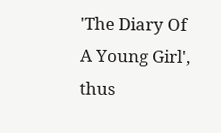'The Diary Of A Young Girl', thus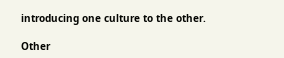introducing one culture to the other.

Other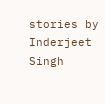stories by Inderjeet Singh